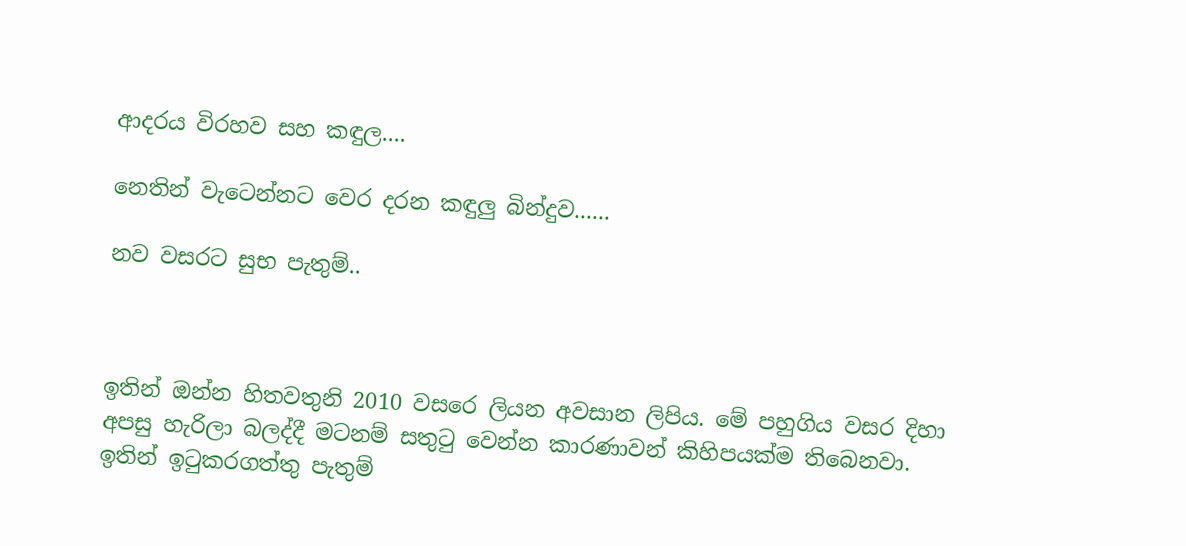ආදරය විරහව සහ කඳුල....

නෙතින් වැටෙන්නට වෙර දරන කඳුලු බින්දුව......

නව වසරට සුභ පැතුම්..



ඉතින් ඔන්න හිතවතුනි 2010 වසරෙ ලියන අවසාන ලිපිය. මේ පහුගිය වසර දිහා අපසු හැරිලා බලද්දී මටනම් සතුටු වෙන්න කාරණාවන් කිහිපයක්ම තිබෙනවා.  ඉතින් ඉටුකරගත්තු පැතුම්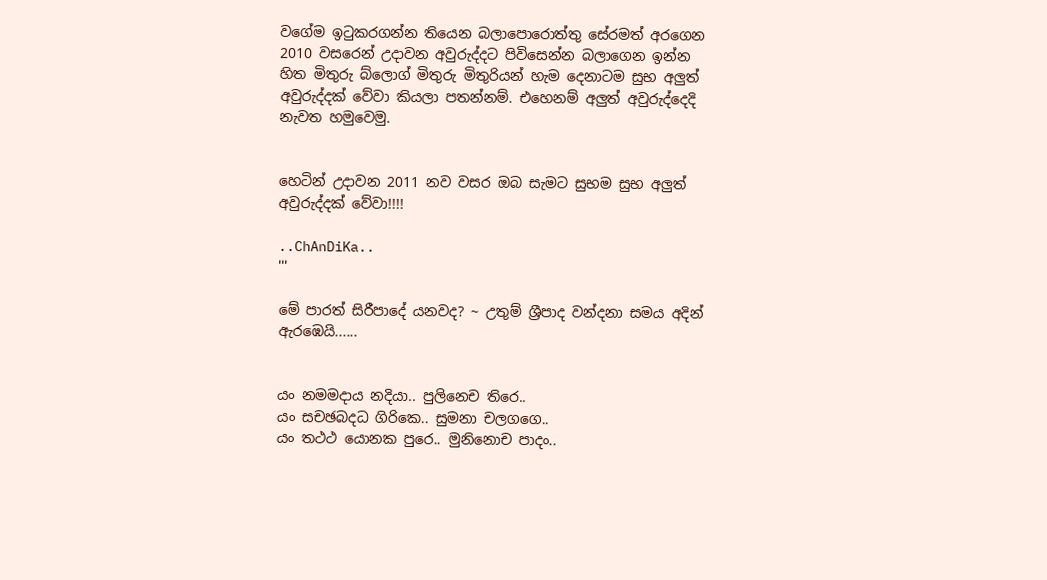වගේම ඉටුකරගන්න තියෙන බලාපොරොත්තු සේරමත් අරගෙන 2010 වසරෙන් උදාවන අවුරුද්දට පිවිසෙන්න බලාගෙන ඉන්න හිත මිතුරු බ්ලොග් මිතුරු මිතුරියන් හැම දෙනාටම සුභ අලුත් අවුරුද්දක් වේවා කියලා පතන්නම්. එහෙනම් අලුත් අවුරුද්දෙදි නැවත හමුවෙමු.


හෙටින් උදාවන 2011 නව වසර ඔබ සැමට සුභම සුභ අලුත්  අවුරුද්දක් වේවා!!!!

..ChAnDiKa..
'''

මේ පාරත් සිරීපාදේ යනවද? ~ උතුම් ශ්‍රීපාද වන්දනා සමය අදින් ඇරඹෙයි......


යං නමමදාය නදියා.. පුලිනෙච තිරෙ..
යං සචඡබදධ ගිරිකෙ.. සුමනා චලගගෙ..
යං තථථ යොනක පුරෙ.. මුනිනොච පාදං..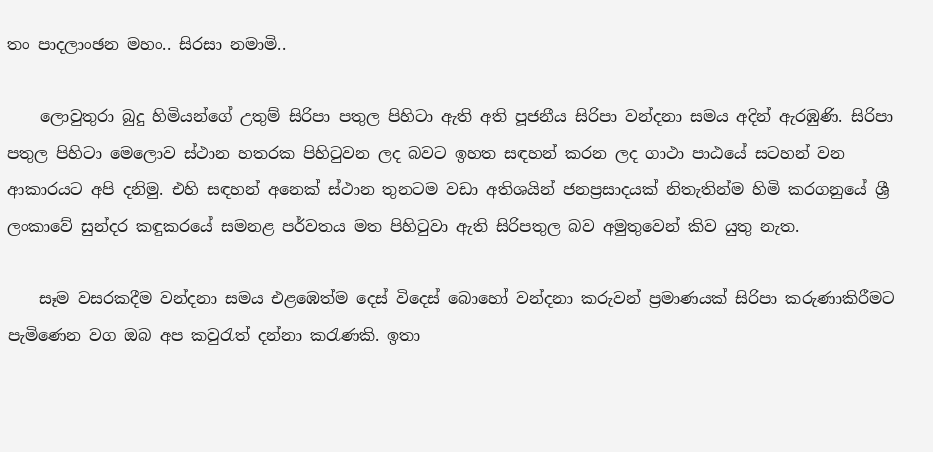තං පාදලාංඡන මහං.. සිරසා නමාමි..

    ලොවුතුරා බුදු හිමියන්ගේ උතුම් සිරිපා පතුල පිහිටා ඇති අති පූජනීය සිරිපා වන්දනා සමය අදින් ඇරඹුණි. සිරිපා පතුල පිහිටා මෙලොව ස්ථාන හතරක පිහිටුවන ලද බවට ඉහත සඳහන් කරන ලද ගාථා පාඨයේ සටහන් වන ආකාරයට අපි දනිමු. එහි සඳහන් අනෙක් ස්ථාන තුනටම වඩා අතිශයින් ජනප්‍රසාදයක් නිතැතින්ම හිමි කරගනුයේ ශ්‍රී ලංකාවේ සුන්දර කඳුකරයේ සමනළ පර්වතය මත පිහිටුවා ඇති සිරිපතුල බව අමුතුවෙන් කිව යුතු නැත.

    සෑම වසරකදීම වන්දනා සමය එළඹෙත්ම දෙස් විදෙස් බොහෝ වන්දනා කරුවන් ප්‍රමාණයක් සිරිපා කරුණාකිරීමට පැමිණෙන වග ඔබ අප කවුරැත් දන්නා කරැණකි. ඉතා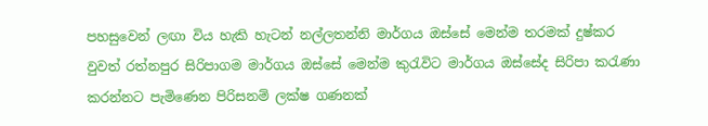පහසුවෙන් ලඟා විය හැකි හැටන් නල්ලතන්නි මාර්ගය ඔස්සේ මෙන්ම තරමක් දුෂ්කර වුවත් රත්නපුර සිරිපාගම මාර්ගය ඔස්සේ මෙන්ම කුරැවිට මාර්ගය ඔස්සේද සිරිපා කරැණා කරන්නට පැමිණෙන පිරිසනම් ලක්ෂ ගණනක්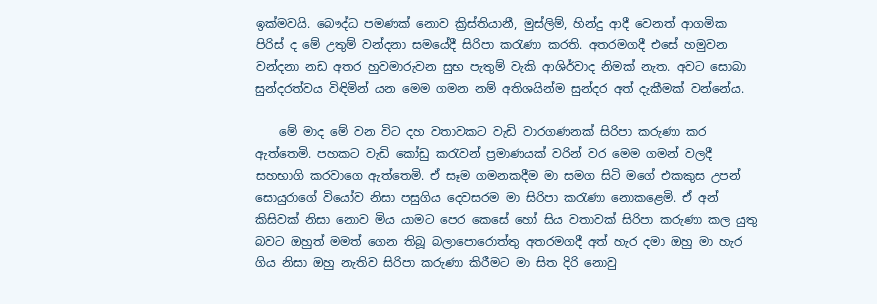ඉක්මවයි. බෞද්ධ පමණක් නොව ක්‍රිස්තියානී, මුස්ලිම්, හින්දු ආදී වෙනත් ආගමික පිරිස් ද මේ උතුම් වන්දනා සමයේදී සිරිපා කරැණා කරති. අතරමගදී එසේ හමුවන වන්දනා නඩ අතර හුවමාරුවන සුභ පැතුම් වැකි ආශිර්වාද නිමක් නැත. අවට සොබා සුන්දරත්වය විඳිමින් යන මෙම ගමන නම් අතිශයින්ම සුන්දර අත් දැකීමක් වන්නේය.

    මේ මාද මේ වන විට දහ වතාවකට වැඩි වාරගණනක් සිරිපා කරුණා කර ඇත්තෙමි. පහකට වැඩි කෝඩු කරැවන් ප්‍රමාණයක් වරින් වර මෙම ගමන් වලදී සහභාගි කරවාගෙ ඇත්තෙමි. ඒ සෑම ගමනකදීම මා සමග සිටි මගේ එකකුස උපන් සොයුරාගේ වියෝව නිසා පසුගිය දෙවසරම මා සිරිපා කරැණා නොකළෙමි. ඒ අන් කිසිවක් නිසා නොව මිය යාමට පෙර කෙසේ හෝ සිය වතාවක් සිරිපා කරුණා කල යුතු බවට ඔහුත් මමත් ගෙන තිබූ බලාපොරොත්තු අතරමගදී අත් හැර දමා ඔහු මා හැර ගිය නිසා ඔහු නැතිව සිරිපා කරුණා කිරීමට මා සිත දිරි නොවු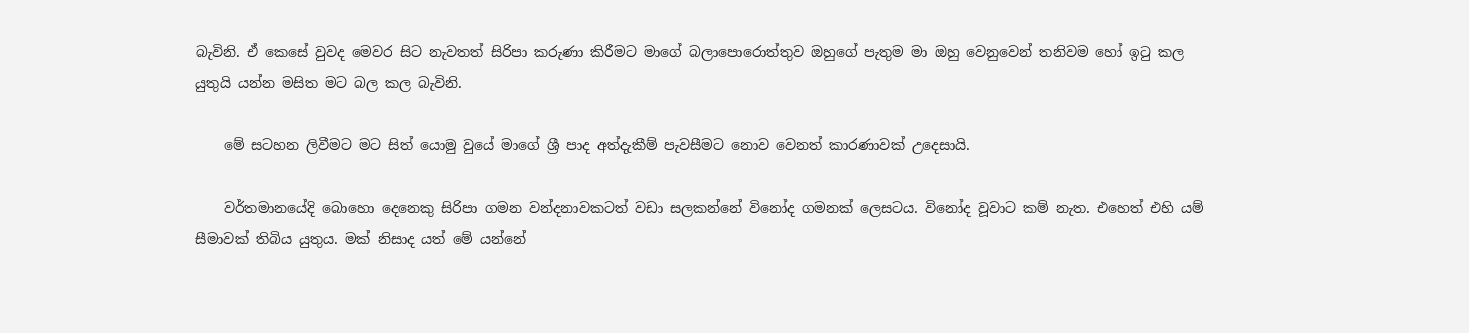බැවිනි. ඒ කෙසේ වුවද මෙවර සිට නැවතත් සිරිපා කරුණා කිරීමට මාගේ බලාපොරොත්තුව ඔහුගේ පැතුම මා ඔහු වෙනුවෙන් තනිවම හෝ ඉටු කල යුතුයි යන්න මසිත මට බල කල බැවිනි.

    මේ සටහන ලිවීමට මට සිත් යොමු වුයේ මාගේ ශ්‍රී පාද අත්දැකීම් පැවසීමට නොව වෙනත් කාරණාවක් උදෙසායි.

    වර්තමානයේදි බොහො දෙනෙකු සිරිපා ගමන වන්දනාවකටත් වඩා සලකන්නේ විනෝද ගමනක් ලෙසටය. විනෝද වූවාට කම් නැත. එහෙත් එහි යම් සීමාවක් තිබිය යුතුය. මක් නිසාද යත් මේ යන්නේ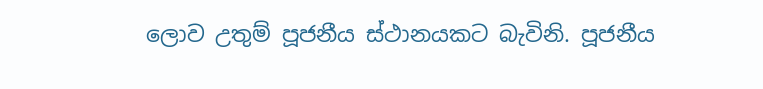ලොව උතුම් පූජනීය ස්ථානයකට බැවිනි. පූජනීය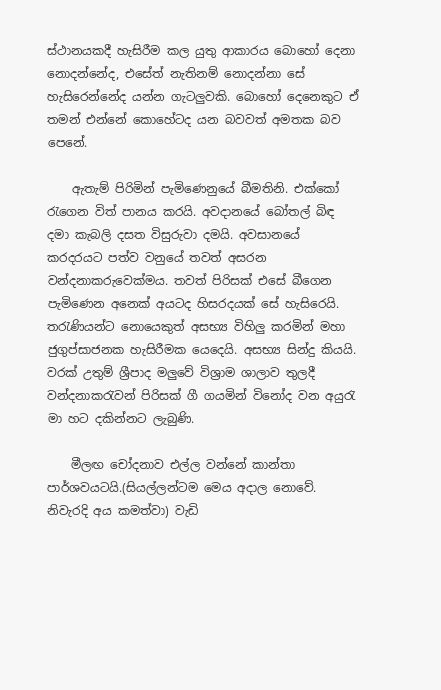ස්ථානයකදී හැසිරීම කල යුතු ආකාරය බොහෝ දෙනා නොදන්නේද, එසේත් නැතිනම් නොදන්නා සේ හැසිරෙන්නේද යන්න ගැටලුවකි. බොහෝ දෙනෙකුට ඒ තමන් එන්නේ කොහේටද යන බවවත් අමතක බව පෙනේ.

    ඇතැම් පිරිමින් පැමිණෙනුයේ බීමතිනි. එක්කෝ රැගෙන විත් පානය කරයි. අවදානයේ බෝතල් බිඳ දමා කැබලි දසත විසුරුවා දමයි. අවසානයේ කරදරයට පත්ව වනුයේ තවත් අසරන වන්දනාකරුවෙක්මය. තවත් පිරිසක් එසේ බීගෙන පැමිණෙන අනෙක් අයටද හිසරදයක් සේ හැසිරෙයි. තරැණියන්ට නොයෙකුත් අසභ්‍ය විහිලු කරමින් මහා ජුගුප්සාජනක හැසිරීමක යෙදෙයි. අසභ්‍ය සින්දු කියයි.
වරක් උතුම් ශ්‍රීපාද මලුවේ විශ්‍රාම ශාලාව තුලදී  වන්දනාකරැවන් පිරිසක් ගී ගයමින් විනෝද වන අයුරැ
මා හට දකින්නට ලැබුණි.

    මීලඟ චෝදනාව එල්ල වන්නේ කාන්තා පාර්ශවයටයි.(සියල්ලන්ටම මෙය අදාල නොවේ. නිවැරදි අය කමත්වා) වැඩි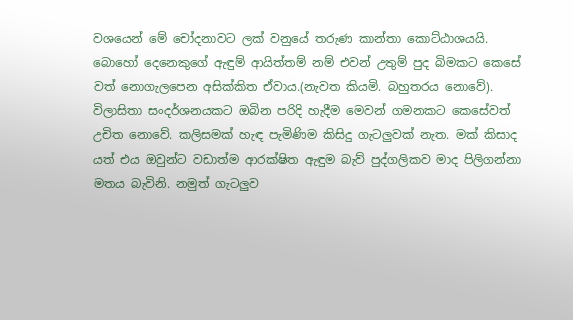වශයෙන් මේ චෝදනාවට ලක් වනුයේ තරුණ කාන්තා කොට්ඨාශයයි. බොහෝ දෙනෙකුගේ ඇඳුම් ආයිත්තම් නම් එවන් උතුම් පුද බිමකට කෙසේ වත් නොගැලපෙන අසික්කිත ඒවාය.(නැවත කියමි. බහුතරය නොවේ). විලාසිතා සංදර්ශනයකට ඔබින පරිදි හැදීම මෙවන් ගමනකට කෙසේවත් උචිත නොවේ. කලිසමක් හැඳ පැමිණිම කිසිදු ගැටලුවක් නැත. මක් කිසාද යත් එය ඔවුන්ට වඩාත්ම ආරක්ෂිත ඇඳුම බැව් පුද්ගලිකව මාද පිලිගන්නා මතය බැවිනි. නමුත් ගැටලුව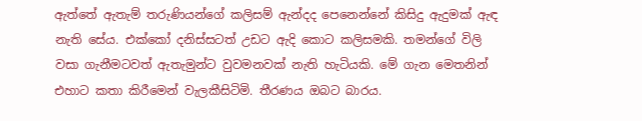ඇත්තේ ඇතැම් තරුණියන්ගේ කලිසම් ඇන්දද පෙනෙන්නේ කිසිදු ඇදුමක් ඇඳ නැති සේය. එක්කෝ දනිස්සටත් උඩට ඇදි කොට කලිසමකි. තමන්ගේ විලි වසා ගැනීමටවත් ඇතැමුන්ට වුවමනවක් නැති හැටියකි. මේ ගැන මෙතනින් එහාට කතා කිරීමෙන් වැලකීසිටිමි. තීරණය ඔබට බාරය.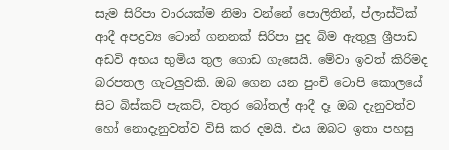සැම සිරිපා වාරයක්ම නිමා වන්නේ පොලිතින්, ප්ලාස්ටික් ආදී අපද්‍රව්‍ය ටොන් ගනනක් සිරිපා පුද බිම ඇතුලු ශ්‍රීපාඩ අඩවි අභය භුමිය තුල ගොඩ ගැසෙයි. මේවා ඉවත් කිරිමද බරපතල ගැටලුවකි. ඔබ ගෙන යන පුංචි ටොපි කොලයේ සිට බිස්කට් පැකට්, වතුර බෝතල් ආදී දෑ ඔබ දැනුවත්ව හෝ නොදැනුවත්ව විසි කර දමයි. එය ඔබට ඉතා පහසු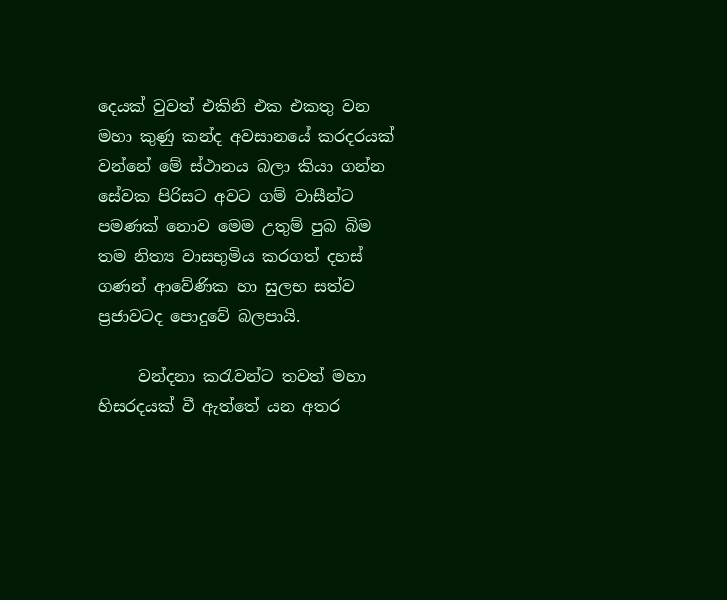දෙයක් වුවත් එකිනි එක එකතු වන මහා කුණු කන්ද අවසානයේ කරදරයක් වන්නේ මේ ස්ථානය බලා කියා ගන්න සේවක පිරිසට අවට ගම් වාසීන්ට පමණක් නොව මෙම උතුම් පුබ බිම තම නිත්‍ය වාසභුමිය කරගත් දහස් ගණන් ආවේණික හා සුලභ සත්ව ප්‍රජාවටද පොදුවේ බලපායි.

     වන්දනා කරැවන්ට තවත් මහා හිසරදයක් වී ඇත්තේ යන අතර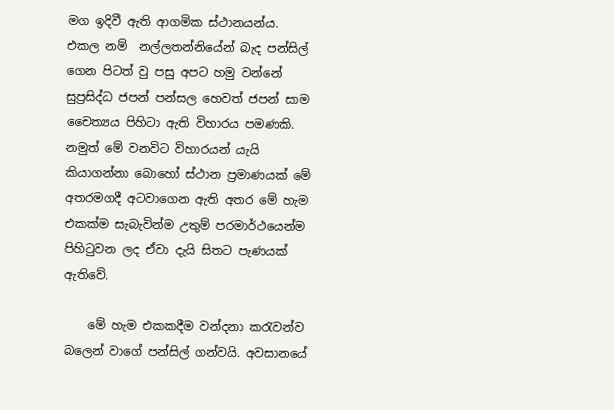මග ඉදිවී ඇති ආගමික ස්ථානයන්ය. එකල නම්  නල්ලතන්නියේන් බැද පන්සිල් ගෙන පිටත් වු පසු අපට හමු වන්නේ සුප්‍රසිද්ධ ජපන් පන්සල හෙවත් ජපන් සාම චෛත්‍යය පිහිටා ඇති විහාරය පමණකි. නමුත් මේ වනවිට විහාරයන් යැයි කියාගන්නා බොහෝ ස්ථාන ප්‍රමාණයක් මේ අතරමගදී අටවාගෙන ඇති අතර මේ හැම එකක්ම සැබැවින්ම උතුම් පරමාර්ථයෙන්ම පිහිටුවන ලද ඒවා දැයි සිතට පැණයක් ඇතිවේ.

    මේ හැම එකකදීම වන්දනා කරැවන්ව බලෙන් වාගේ පන්සිල් ගන්වයි. අවසානයේ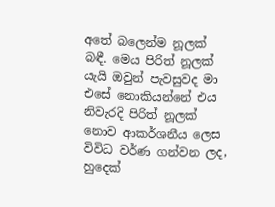අතේ බලෙන්ම නූලක් බඳී. මෙය පිරිත් නූලක් යැයි ඔවුන් පැවසුවද මා එසේ නොකියන්නේ එය නිවැරදි පිරිත් නූලක් නොව ආකර්ශනීය ලෙස විවිධ වර්ණ ගන්වන ලද, හුදෙක්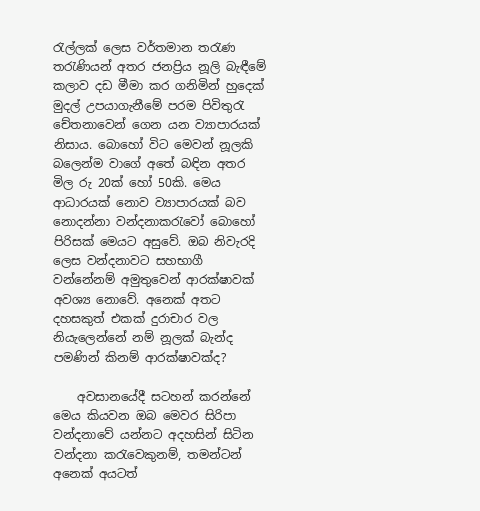රැල්ලක් ලෙස වර්තමාන තරැණ තරැණියන් අතර ජනප්‍රිය නූලි බැඳීමේ කලාව දඩ මීමා කර ගනිමින් හුදෙක් මුදල් උපයාගැනීමේ පරම පිවිතුරැ චේතනාවෙන් ගෙන යන ව්‍යාපාරයක් නිසාය. බොහෝ විට මෙවන් නූලකි බලෙන්ම වාගේ අතේ බඳින අතර මිල රු 20ක් හෝ 50කි. මෙය ආධාරයක් නොව ව්‍යාපාරයක් බව නොදන්නා වන්දනාකරැවෝ බොහෝ පිරිසක් මෙයට අසුවේ. ඔබ නිවැරදි ලෙස වන්දනාවට සහභාගී වන්නේනම් අමුතුවෙන් ආරක්ෂාවක් අවශ්‍ය නොවේ. අනෙක් අතට දහසකුත් එකක් දුරාචාර වල නියැලෙන්නේ නම් නූලක් බැන්ද පමණින් කිනම් ආරක්ෂාවක්ද?

    අවසානයේදී සටහන් කරන්නේ මෙය කියවන ඔබ මෙවර සිරිපා වන්දනාවේ යන්නට අදහසින් සිටින වන්දනා කරැවෙකුනම්, තමන්ටන් අනෙක් අයටත්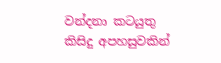වන්දනා කටයුතු කිසිදු අපහසුවකින්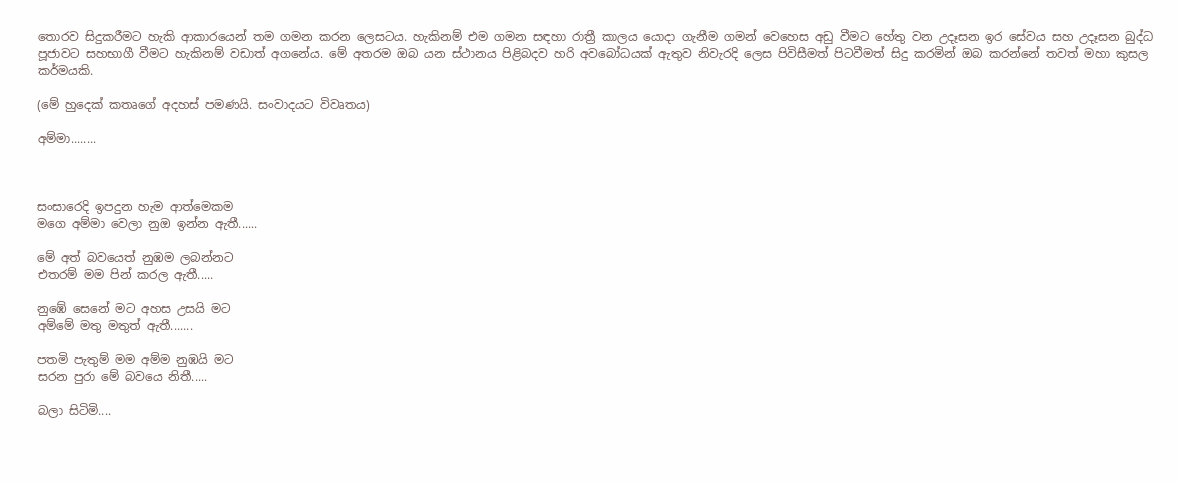තොරව සිදුකරීමට හැකි ආකාරයෙන් තම ගමන කරන ලෙසටය. හැකිනම් එම ගමන සඳහා රාත්‍රී කාලය යොදා ගැනීම ගමන් වෙහෙස අඩු වීමට හේතු වන උදෑසන ඉර සේවය සහ උදෑසන බුද්ධ පූජාවට සහභාගී වීමට හැකිනම් වඩාත් අගනේය. මේ අතරම ඔබ යන ස්ථානය පිළිබදව හරි අවබෝධයක් ඇතුව නිවැරදි ලෙස පිවිසීමත් පිටවීමත් සිදු කරමින් ඔබ කරන්නේ තවත් මහා කුසල කර්මයකි.

(මේ හුදෙක් කතෘගේ අදහස් පමණයි. සංවාදයට විවෘතය)

අම්මා........



සංසාරෙදි ඉපදුන හැම ආත්මෙකම
මගෙ අම්මා වෙලා නුඔ ඉන්න ඇතී......

මේ අත් බවයෙත් නුඹම ලබන්නට
එතරම් මම පින් කරල ඇතී.....

නුඹේ සෙනේ මට අහස උසයි මට
අම්මේ මතු මතුත් ඇතී.......

පතමි පැතුම් මම අම්ම නුඹයි මට
සරන පුරා මේ බවයෙ නිතී.....

බලා සිටිමි....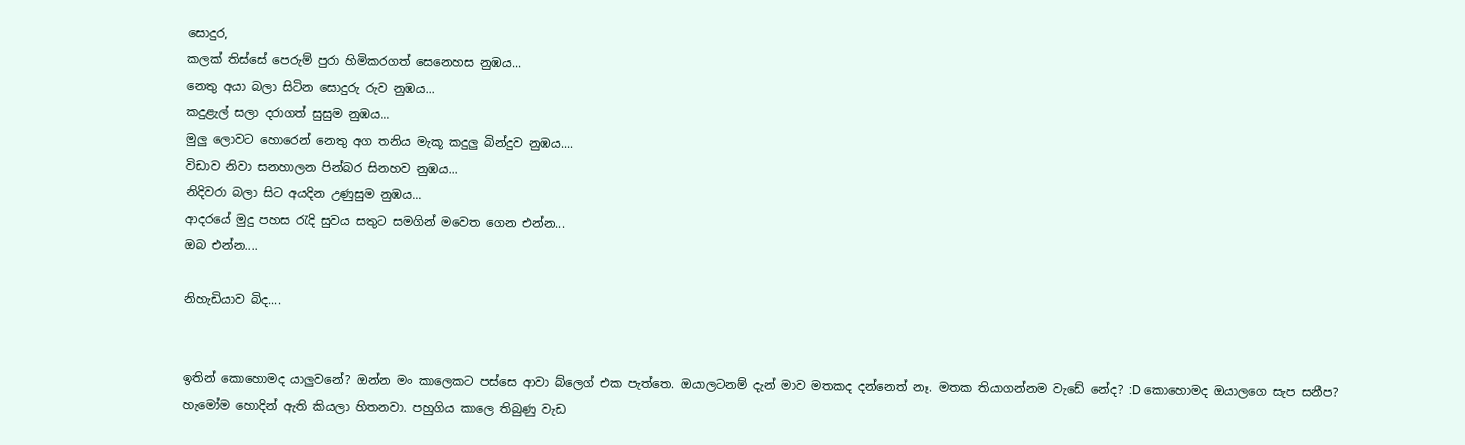සොදුර,
කලක් තිස්සේ පෙරුම් පුරා හිමිකරගත් සෙනෙහස නුඹය...
නෙතු අයා බලා සිටින සොදුරු රුව නුඹය...
කදුළැල් සලා දරාගත් සුසුම නුඹය...
මුලු ලොවට හොරෙන් නෙතු අග තනිය මැකූ කදුලු බින්දුව නුඹය....
විඩාව නිවා සනහාලන පින්බර සිනහව නුඹය...
නිදිවරා බලා සිට අයදින උණුසුම නුඹය...
ආදරයේ මුදු පහස රැදි සුවය සතුට සමගින් මවෙත ගෙන එන්න...
ඔබ එන්න....

නිහැඩියාව බිද....


ඉතින් කොහොමද යාලුවනේ? ඔන්න මං කාලෙකට පස්සෙ ආවා බ්ලෙග් එක පැත්තෙ. ඔයාලටනම් දැන් මාව මතකද දන්නෙත් නෑ. මතක තියාගන්නම වැඩේ නේද? :D කොහොමද ඔයාලගෙ සැප සනීප? හැමෝම හොදින් ඇති කියලා හිතනවා. පහුගිය කාලෙ තිබුණු වැඩ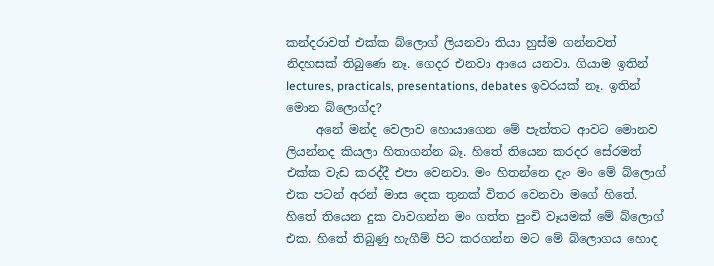කන්දරාවත් එක්ක බ්ලොග් ලියනවා තියා හුස්ම ගන්නවත් නිදහසක් තිබුණෙ නෑ. ගෙදර එනවා ආයෙ යනවා. ගියාම ඉතින් lectures, practicals, presentations, debates ඉවරයක් නෑ. ඉතින් මොන බ්ලොග්ද?
     අනේ මන්ද වෙලාව හොයාගෙන මේ පැත්තට ආවට මොනව ලියන්නද කියලා හිතාගන්න බෑ. හිතේ තියෙන කරදර සේරමත් එක්ක වැඩ කරද්දී එපා වෙනවා. මං හිතන්නෙ දැං මං මේ බ්ලොග් එක පටන් අරන් මාස දෙක තුනක් විතර වෙනවා මගේ හිතේ. හිතේ තියෙන දුක වාවගන්න මං ගත්ත පුංචි වෑයමක් මේ බ්ලොග් එක. හිතේ තිබුණු හැගීම් පිට කරගන්න මට මේ බ්ලොගය හොද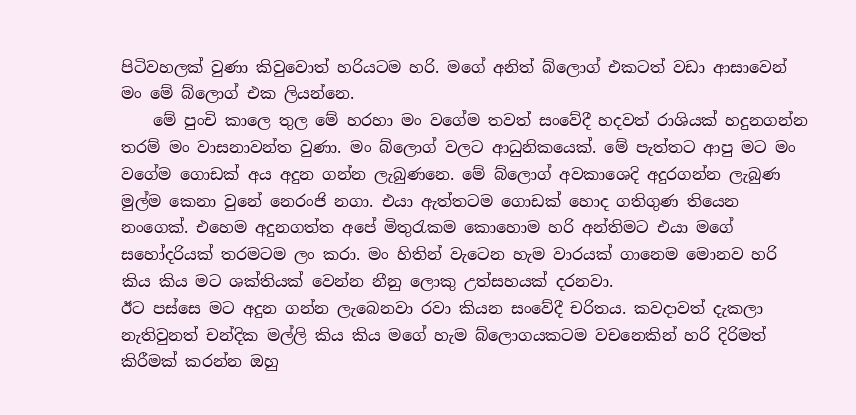පිටිවහලක් වුණා කිවුවොත් හරියටම හරි. මගේ අනිත් බ්ලොග් එකටත් වඩා ආසාවෙන් මං මේ බ්ලොග් එක ලියන්නෙ.
    මේ පුංචි කාලෙ තුල මේ හරහා මං වගේම තවත් සංවේදී හදවත් රාශියක් හදුනගන්න තරම් මං වාසනාවන්ත වුණා. මං බ්ලොග් වලට ආධුනිකයෙක්. මේ පැත්තට ආපු මට මං වගේම ගොඩක් අය අදුන ගන්න ලැබුණනෙ. මේ බ්ලොග් අවකාශෙදි අදුරගන්න ලැබුණ මුල්ම කෙනා වුනේ නෙරංජි නගා. එයා ඇත්තටම ගොඩක් හොද ගතිගුණ තියෙන නංගෙක්. එහෙම අදුනගත්ත අපේ මිතුරැකම කොහොම හරි අන්තිමට එයා මගේ සහෝදරියක් තරමටම ලං කරා. මං හිතින් වැටෙන හැම වාරයක් ගානෙම මොනව හරි කිය කිය මට ශක්තියක් වෙන්න නීනු ලොකු උත්සහයක් දරනවා.
ඊට පස්සෙ මට අදුන ගන්න ලැබෙනවා රවා කියන සංවේදී චරිතය. කවදාවත් දැකලා නැතිවුනත් චන්දික මල්ලි කිය කිය මගේ හැම බ්ලොගයකටම වචනෙකින් හරි දිරිමත් කිරීමක් කරන්න ඔහු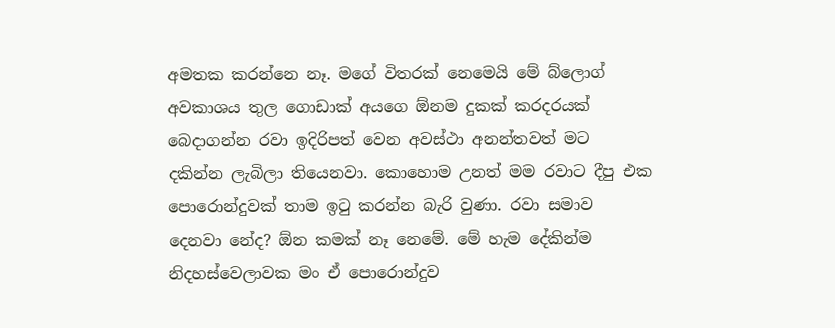අමතක කරන්නෙ නෑ. මගේ විතරක් නෙමෙයි මේ බ්ලොග් අවකාශය තුල ගොඩාක් අයගෙ ඕනම දුකක් කරදරයක් බෙදාගන්න රවා ඉදිරිපත් වෙන අවස්ථා අනන්තවත් මට දකින්න ලැබිලා තියෙනවා. කොහොම උනත් මම රවාට දීපු එක පොරොන්දුවක් තාම ඉටු කරන්න බැරි වුණා. රවා සමාව දෙනවා නේද? ඕන කමක් නෑ නෙමේ. මේ හැම දේකින්ම නිදහස්වෙලාවක මං ඒ පොරොන්දුව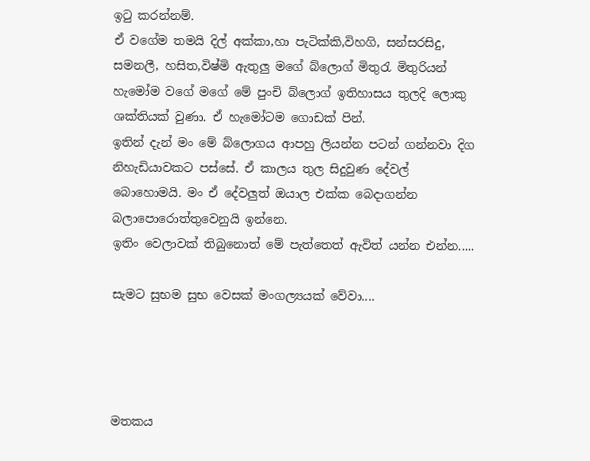ඉටු කරන්නම්.
ඒ වගේම තමයි දිල් අක්කා,හා පැටික්කි,විහගි, සන්සරසිදු, සමනලී, හසිත,විෂ්මි ඇතුලු මගේ බ්ලොග් මිතුරැ මිතුරියන් හැමෝම වගේ මගේ මේ පුංචි බ්ලොග් ඉතිහාසය තුලදි ලොකු ශක්තියක් වුණා. ඒ හැමෝටම ගොඩක් පින්.
ඉතින් දැන් මං මේ බ්ලොගය ආපහු ලියන්න පටන් ගන්නවා දිග නිහැඩියාවකට පස්සේ. ඒ කාලය තුල සිදුවුණ දේවල් බොහොමයි. මං ඒ දේවලුත් ඔයාල එක්ක බෙදාගන්න බලාපොරොත්තුවෙනුයි ඉන්නෙ.
ඉතිං වෙලාවක් තිබුනොත් මේ පැත්තෙත් ඇවිත් යන්න එන්න.....

සැමට සුභම සුභ වෙසක් මංගල්‍යයක් වේවා....




මතකය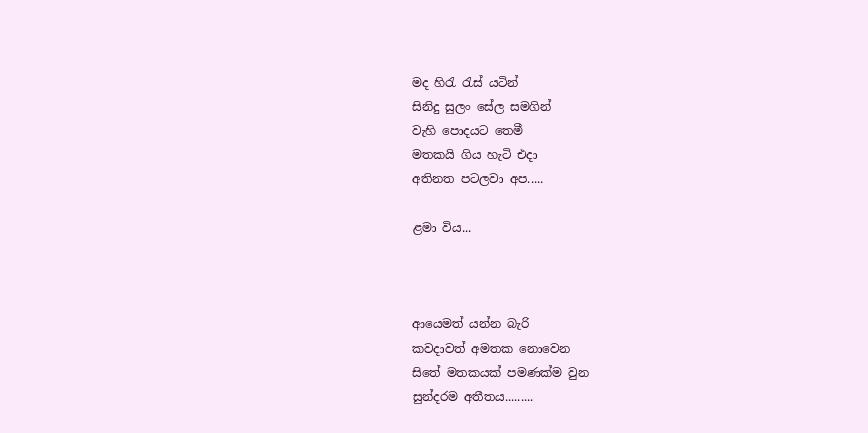මද හිරැ රැස් යටින්
සිනිදු සුලං සේල සමගින්
වැහි පොදයට තෙමී
මතකයි ගිය හැටි එදා
අතිනත පටලවා අප.....

ළමා විය...



ආයෙමත් යන්න බැරි
කවදාවත් අමතක නොවෙන
සිතේ මතකයක් පමණක්ම වුන
සුන්දරම අතීතය.........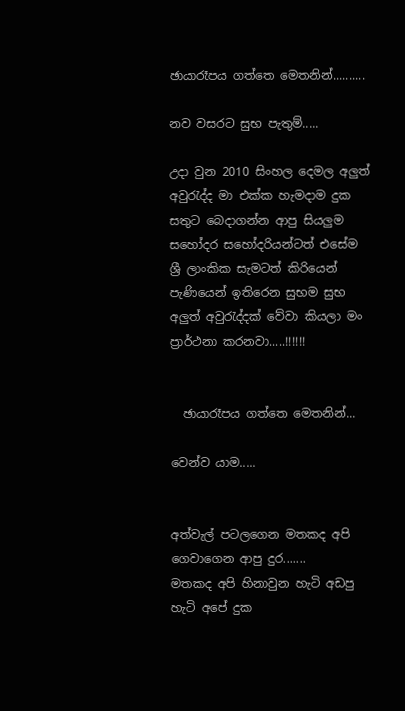ඡායාරෑපය ගත්තෙ මෙතනින්..........

නව වසරට සුභ පැතුම්.....

උදා වුන 2010 සිංහල දෙමල අලුත් අවුරැද්ද මා එක්ක හැමදාම දුක සතුට බෙදාගන්න ආපු සියලුම සහෝදර සහෝදරියන්ටත් එසේම ශ්‍රී ලාංකික සැමටත් කිරියෙන් පැණියෙන් ඉතිරෙන සුභම සුභ අලුත් අවුරැද්දක් වේවා කියලා මං ප්‍රාර්ථනා කරනවා.....!!!!!!


  ඡායාරෑපය ගත්තෙ මෙතනින්...

වෙන්ව යාම.....


අත්වැල් පටලගෙන මතකද අපි ගෙවාගෙන ආපු දුර.......
මතකද අපි හිනාවුන හැටි අඩපු හැටි අපේ දුක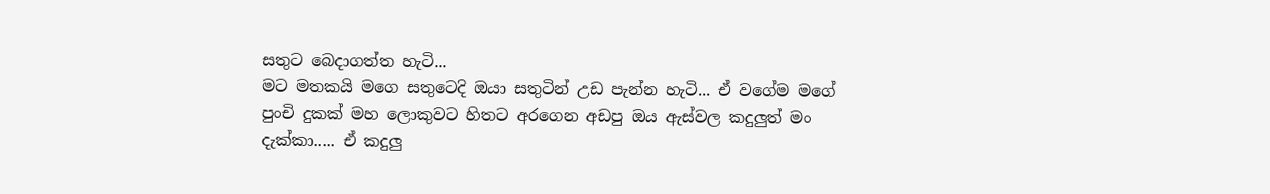සතුට බෙදාගත්ත හැටි...
මට මතකයි මගෙ සතුටෙදි ඔයා සතුටින් උඩ පැන්න හැටි... ඒ වගේම මගේ පුංචි දුකක් මහ ලොකුවට හිතට අරගෙන අඩපු ඔය ඇස්වල කදුලුත් මං දැක්කා..... ඒ කදුලු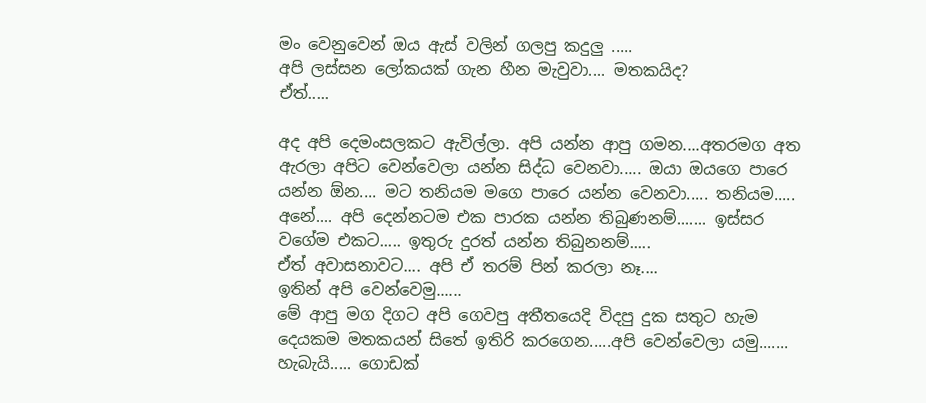මං වෙනුවෙන් ඔය ඇස් වලින් ගලපු කදුලු .....
අපි ලස්සන ලෝකයක් ගැන හීන මැවුවා.... මතකයිද?
ඒත්.....

අද අපි දෙමංසලකට ඇවිල්ලා. අපි යන්න ආපු ගමන....අතරමග අත ඇරලා අපිට වෙන්වෙලා යන්න සිද්ධ වෙනවා..... ඔයා ඔයගෙ පාරෙ යන්න ඕන.... මට තනියම මගෙ පාරෙ යන්න වෙනවා..... තනියම.....
අනේ.... අපි දෙන්නටම එක පාරක යන්න තිබුණනම්....... ඉස්සර වගේම එකට..... ඉතුරු දුරත් යන්න තිබුනනම්.....
ඒත් අවාසනාවට.... අපි ඒ තරම් පින් කරලා නෑ....
ඉතින් අපි වෙන්වෙමු......
මේ ආපු මග දිගට අපි ගෙවපු අතීතයෙදි විදපු දුක සතුට හැම දෙයකම මතකයන් සිතේ ඉතිරි කරගෙන.....අපි වෙන්වෙලා යමු.......
හැබැයි..... ගොඩක්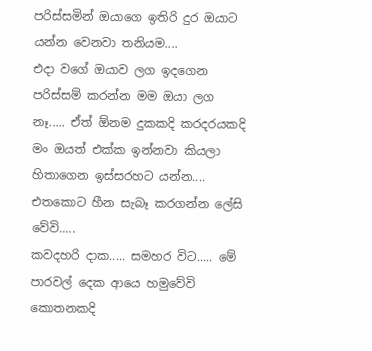පරිස්සමින් ඔයාගෙ ඉතිරි දුර ඔයාට යන්න වෙනවා තනියම....
එදා වගේ ඔයාව ලග ඉදගෙන පරිස්සම් කරන්න මම ඔයා ලග නෑ..... ඒත් ඕනම දුකකදි කරදරයකදි මං ඔයත් එක්ක ඉන්නවා කියලා හිතාගෙන ඉස්සරහට යන්න....
එතකොට හීන සැබෑ කරගන්න ලේසි වේවි.....
කවදහරි දාක..... සමහර විට..... මේ පාරවල් දෙක ආයෙ හමුවේවි කොතනකදි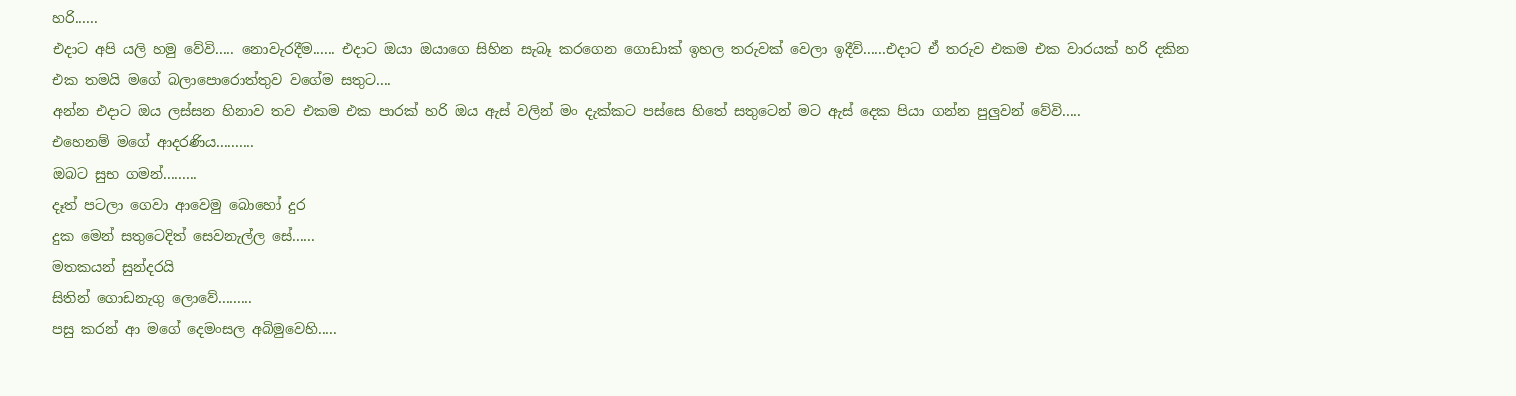හරි......
එදාට අපි යලි හමු වේවි..... නොවැරදීම...... එදාට ඔයා ඔයාගෙ සිහින සැබෑ කරගෙන ගොඩාක් ඉහල තරුවක් වෙලා ඉදීවි......එදාට ඒ තරුව එකම එක වාරයක් හරි දකින එක තමයි මගේ බලාපොරොත්තුව වගේම සතුට....
අන්න එදාට ඔය ලස්සන හිනාව තව එකම එක පාරක් හරි ඔය ඇස් වලින් මං දැක්කට පස්සෙ හිතේ සතුටෙන් මට ඇස් දෙක පියා ගන්න පුලුවන් වේවි.....
එහෙනම් මගේ ආදරණිය..........
ඔබට සුභ ගමන්.........
දෑත් පටලා ගෙවා ආවෙමු බොහෝ දුර
දුක මෙන් සතුටෙදිත් සෙවනැල්ල සේ......
මතකයන් සුන්දරයි
සිතින් ගොඩනැගු ලොවේ.........
පසු කරන් ආ මගේ දෙමංසල අබිමුවෙහි.....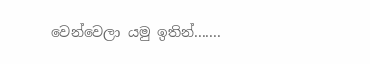වෙන්වෙලා යමු ඉතින්.......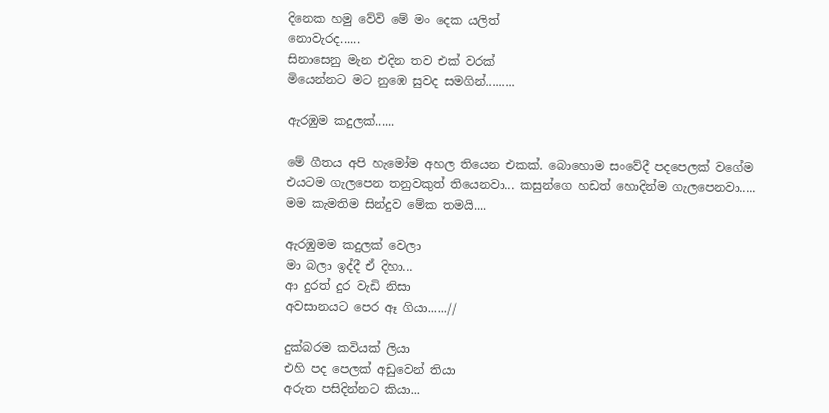දිනෙක හමු වේවි මේ මං දෙක යලිත්
නොවැරද......
සිනාසෙනු මැන එදින තව එක් වරක්
මියෙන්නට මට නුඹෙ සුවද සමගින්.........

ඇරඹුම කදුලක්......

මේ ගීතය අපි හැමෝම අහල තියෙන එකක්. බොහොම සංවේදී පදපෙලක් වගේම එයටම ගැලපෙන තනුවකුත් තියෙනවා... කසුන්ගෙ හඩත් හොදින්ම ගැලපෙනවා.....
මම කැමතිම සින්දුව මේක තමයි....

ඇරඹුමම කදුලක් වෙලා
මා බලා ඉද්දී ඒ දිහා...
ආ දුරත් දුර වැඩි නිසා
අවසානයට පෙර ඈ ගියා......//

දුක්බරම කවියක් ලියා
එහි පද පෙලක් අඩුවෙන් තියා
අරුත පසිදින්නට කියා...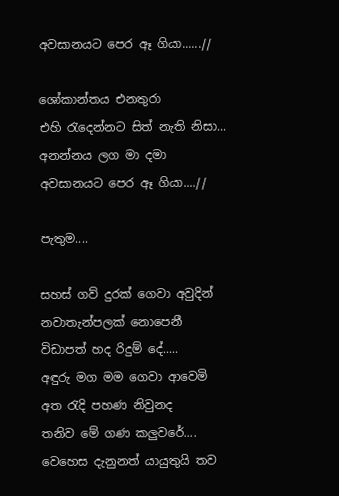අවසානයට පෙර ඈ ගියා......//

ශෝකාන්තය එනතුරා
එහි රැදෙන්නට සිත් නැති නිසා...
අනන්නය ලග මා දමා
අවසානයට පෙර ඈ ගියා....//

පැතුම....

සහස් ගව් දුරක් ගෙවා අවුදින්
නවාතැන්පලක් නොපෙනී
විඩාපත් හද රිදුම් දේ.....
අඳුරු මග මම ගෙවා ආවෙමි
අත රැදි පහණ නිවුනද
තනිව මේ ගණ කලුවරේ....
වෙහෙස දැනුනත් යායුතුයි තව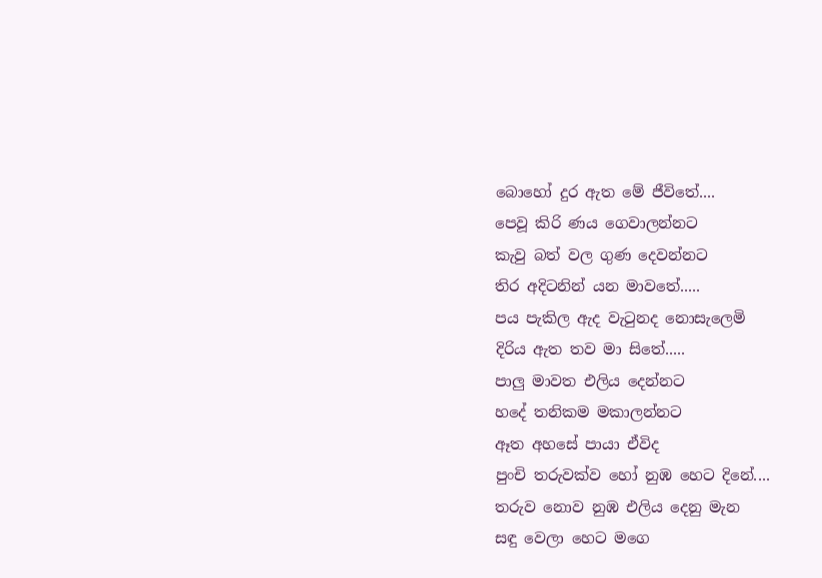බොහෝ දුර ඇත මේ ජීවිතේ....
පෙවූ කිරි ණය ගෙවාලන්නට
කැවු බත් වල ගුණ දෙවන්නට
තිර අදිටනින් යන මාවතේ.....
පය පැකිල ඇද වැටුනද නොසැලෙමි
දිරිය ඇත තව මා සිතේ.....
පාලු මාවත එලිය දෙන්නට
හදේ තනිකම මකාලන්නට
ඈත අහසේ පායා ඒවිද
පුංචි තරුවක්ව හෝ නුඹ හෙට දිනේ....
තරුව නොව නුඹ එලිය දෙනු මැන
සඳු වෙලා හෙට මගෙ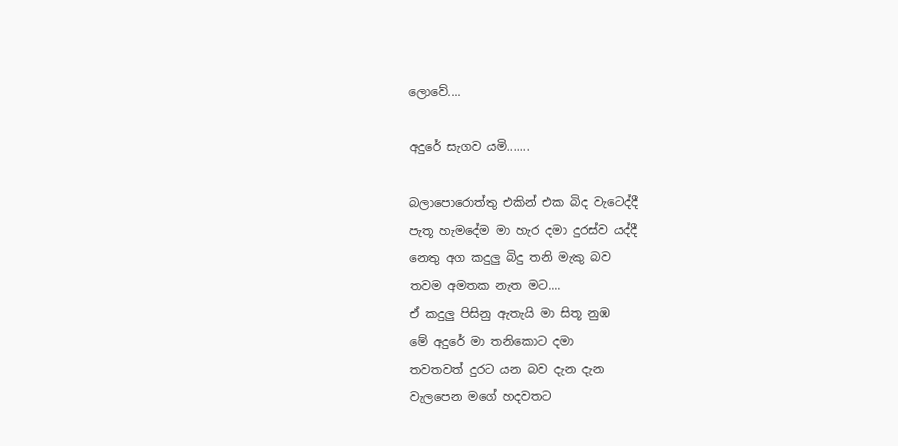ලොවේ....

අදුරේ සැගව යමි.......

බලාපොරොත්තු එකින් එක බිද වැටෙද්දී
පැතූ හැමදේම මා හැර දමා දුරස්ව යද්දී
නෙතු අග කදුලු බිදු තනි මැකු බව
තවම අමතක නැත මට....
ඒ කදුලු පිසිනු ඇතැයි මා සිතූ නුඹ
මේ අදුරේ මා තනිකොට දමා
තවතවත් දුරට යන බව දැන දැන
වැලපෙන මගේ හදවතට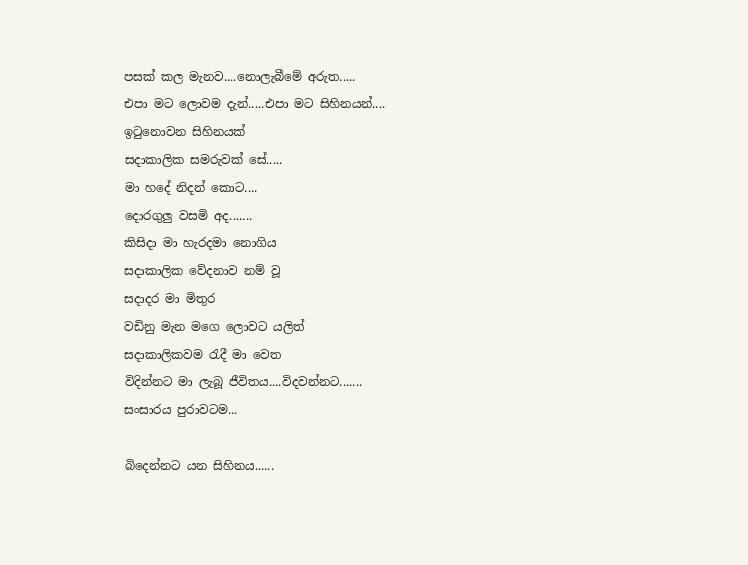පසක් කල මැනව....නොලැබීමේ අරුත.....
එපා මට ලොවම දැන්.....එපා මට සිහිනයන්....
ඉටුනොවන සිහිනයක්
සදාකාලික සමරුවක් සේ.....
මා හදේ නිදන් කොට....
දොරගුලු වසමි අද.......
කිසිදා මා හැරදමා නොගිය
සදාකාලික වේදනාව නම් වූ
සදාදර මා මිතුර
වඩිනු මැන මගෙ ලොවට යලිත්
සදාකාලිකවම රැදී මා වෙත
විදින්නට මා ලැබූ ජීවිතය....විදවන්නට.......
සංසාරය පුරාවටම...

බිදෙන්නට යන සිහිනය......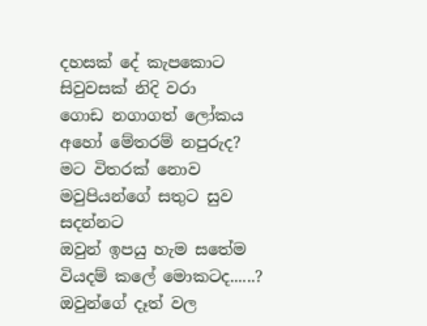දහසක් දේ කැපකොට
සිවුවසක් නිදි වරා
ගොඩ නගාගත් ලෝකය
අහෝ මේතරම් නපුරුද?
මට විතරක් නොව
මවුපියන්ගේ සතුට සුව සදන්නට
ඔවුන් ඉපයු හැම සතේම
වියදම් කලේ මොකටද......?
ඔවුන්ගේ දෑත් වල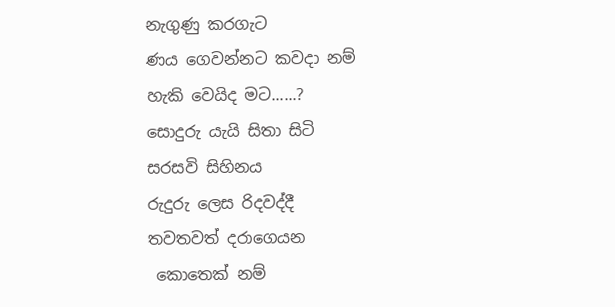නැගුණු කරගැට
ණය ගෙවන්නට කවදා නම්
හැකි වෙයිද මට......?
සොදුරු යැයි සිතා සිටි
සරසවි සිහිනය
රුදුරු ලෙස රිදවද්දී
තවතවත් දරාගෙයන
 කොතෙක් නම්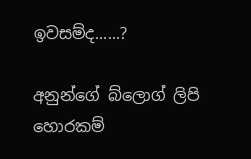ඉවසම්ද......?

අනුන්ගේ බ්ලොග් ලිපි හොරකම්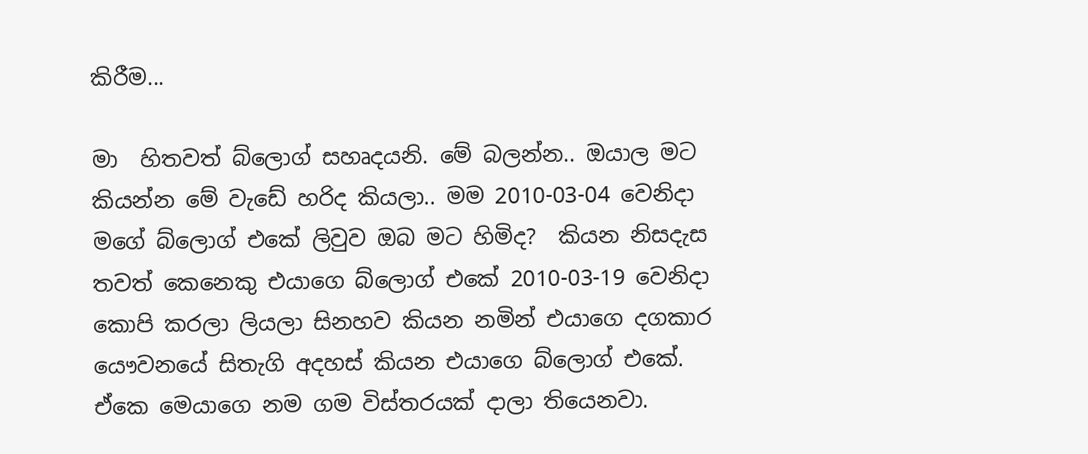කිරීම...

මා  හිතවත් බ්ලොග් සහෘදයනි. මේ බලන්න.. ඔයාල මට කියන්න මේ වැඩේ හරිද කියලා.. මම 2010-03-04 වෙනිදා මගේ බ්ලොග් එකේ ලිවුව ඔබ මට හිමිද?  කියන නිසදැස තවත් කෙනෙකු එයාගෙ බ්ලොග් එකේ 2010-03-19 වෙනිදා කොපි කරලා ලියලා සිනහව කියන නමින් එයාගෙ දගකාර යෞවනයේ සිතැගි අදහස් කියන එයාගෙ බ්ලොග් එකේ. ඒකෙ මෙයාගෙ නම ගම විස්තරයක් දාලා තියෙනවා.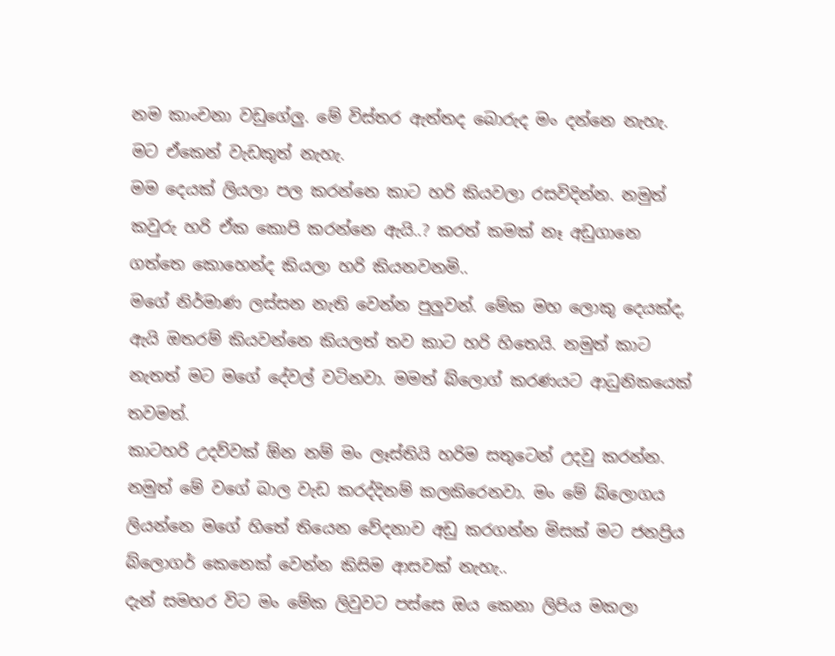නම කාංචනා වඩුගේලු. මේ විස්තර ඇත්තද බොරුද මං දන්නෙ නැහැ. මට ඒකෙන් වැඩකුත් නැහැ.
මම දෙයක් ලියලා පල කරන්නෙ කාට හරි කියවලා රසවිදින්න. නමුත් කවුරු හරි ඒක කොපි කරන්නෙ ඇයි..? කරත් කමක් නෑ අඩුගානෙ ගත්තෙ කොහෙන්ද කියලා හරි කියනවනමි..
මගේ නිර්මාණ ලස්සන නැති වෙන්න පුලුවන්. මේක මහ ලොකු දෙයක්ද, ඇයි ඔතරම් කියවන්නෙ කියලත් තව කාට හරි හිතෙයි. නමුත් කාට නැතත් මට මගේ දේවල් වටිනවා. මමත් බ්ලොග් කරණයට ආධුනිකයෙක් තවමත්.
කාටහරි උදව්වක් ඕන නම් මං ලෑස්තියි හරිම සතුටෙන් උදවු කරන්න. නමුත් මේ වගේ බාල වැඩ කරද්දිනම් කලකිරෙනවා. මං මේ බ්ලොගය ලියන්නෙ මගේ හිතේ තියෙන වේදනාව අඩු කරගන්න මිසක් මට ජනප්‍රිය බ්ලොගර් කෙනෙක් වෙන්න කිසිම ආසවක් නැහැ..
දැන් සමහර විට මං මේක ලිවුවට පස්සෙ ඔය කෙනා ලිපිය මකලා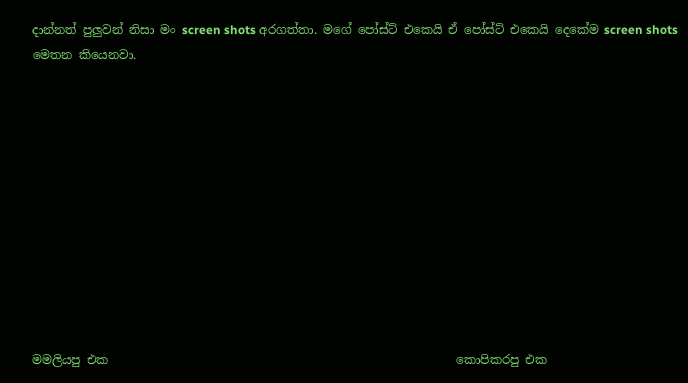දාන්නත් පුලුවන් නිසා මං screen shots අරගත්තා. මගේ පෝස්ට් එකෙයි ඒ පෝස්ට් එකෙයි දෙකේම screen shots මෙතන කියෙනවා.











මමලියපු එක                                                          කොපිකරපු එක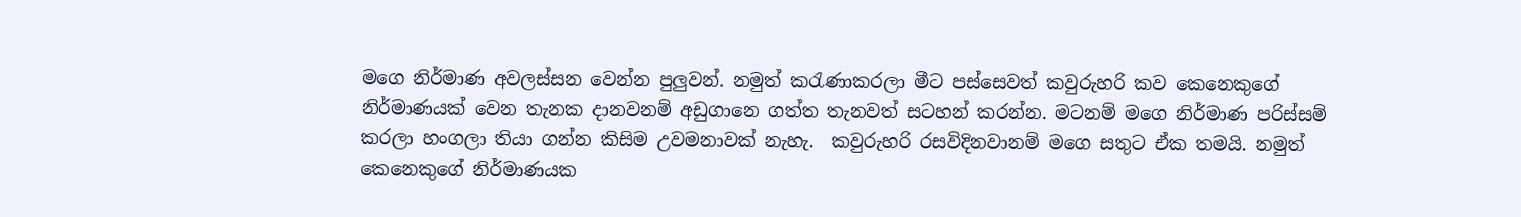මගෙ නිර්මාණ අවලස්සන වෙන්න පුලුවන්. නමුත් කරැණාකරලා මීට පස්සෙවත් කවුරුහරි කව කෙනෙකුගේ නිර්මාණයක් වෙන තැනක දානවනම් අඩුගානෙ ගත්ත තැනවත් සටහන් කරන්න. මටනම් මගෙ නිර්මාණ පරිස්සම් කරලා හංගලා තියා ගන්න කිසිම උවමනාවක් නැහැ.  කවුරුහරි රසවිදිනවානම් මගෙ සතුට ඒක තමයි. නමුත් කෙනෙකුගේ නිර්මාණයක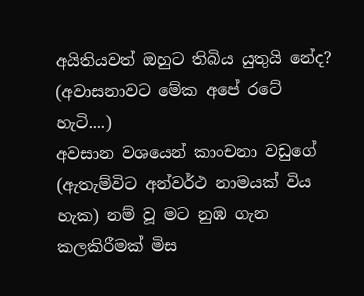අයිතියවත් ඔහුට තිබිය යුතුයි නේද? (අවාසනාවට මේක අපේ රටේ හැටි....)
අවසාන වශයෙන් කාංචනා වඩුගේ (ඇතැම්විට අන්වර්ථ නාමයක් විය හැක) නම් වූ මට නුඹ ගැන කලකිරීමක් මිස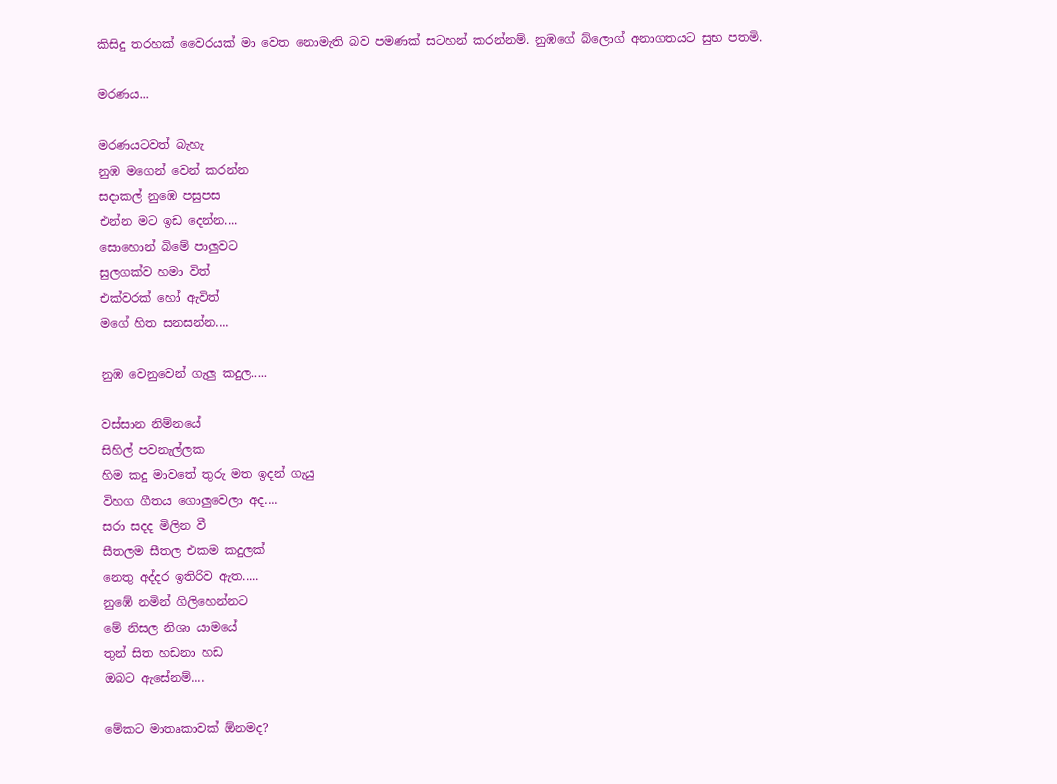කිසිදු තරහක් වෛරයක් මා වෙත නොමැති බව පමණක් සටහන් කරන්නම්. නුඹගේ බ්ලොග් අනාගතයට සුභ පතමි.

මරණය...

මරණයටවත් බැහැ
නුඹ මගෙන් වෙන් කරන්න
සදාකල් නුඹෙ පසුපස
එන්න මට ඉඩ දෙන්න....
සොහොන් බිමේ පාලුවට
සුලගක්ව හමා විත්
එක්වරක් හෝ ඇවිත්
මගේ හිත සනසන්න....

නුඹ වෙනුවෙන් ගැලු කදුල.....

වස්සාන නිම්නයේ
සිහිල් පවනැල්ලක
හිම කදු මාවතේ තුරු මත ඉදන් ගැයු
විහග ගීතය ගොලුවෙලා අද....
සරා සදද මිලින වී
සීතලම සීතල එකම කදුලක්
නෙතු අද්දර ඉතිරිව ඇත.....
නුඹේ නමින් ගිලිහෙන්නට
මේ නිසල නිශා යාමයේ
තුන් සිත හඩනා හඩ
ඔබට ඇසේනම්....

මේකට මාතෘකාවක් ඕනමද?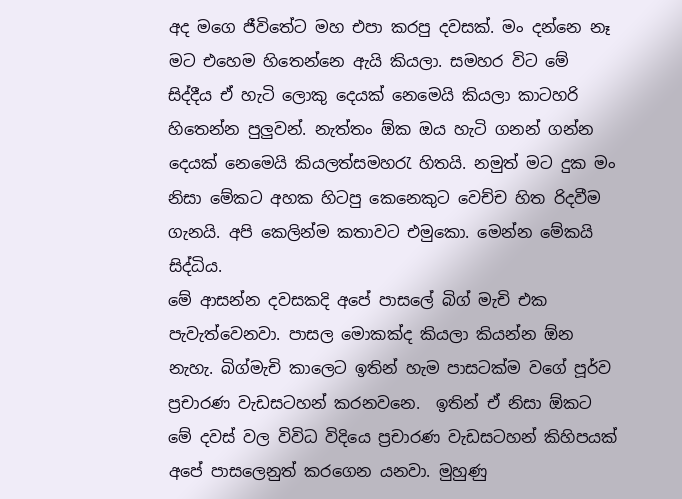අද මගෙ ජීවිතේට මහ එපා කරපු දවසක්. මං දන්නෙ නෑ මට එහෙම හිතෙන්නෙ ඇයි කියලා. සමහර විට මේ සිද්දීය ඒ හැටි ලොකු දෙයක් නෙමෙයි කියලා කාටහරි හිතෙන්න පුලුවන්. නැත්තං ඕක ඔය හැටි ගනන් ගන්න දෙයක් නෙමෙයි කියලත්සමහරැ හිතයි. නමුත් මට දුක මං නිසා මේකට අහක හිටපු කෙනෙකුට වෙච්ච හිත රිදවීම ගැනයි. අපි කෙලින්ම කතාවට එමුකො. මෙන්න මේකයි සිද්ධිය.
මේ ආසන්න දවසකදි අපේ පාසලේ බිග් මැචි එක පැවැත්වෙනවා. පාසල මොකක්ද කියලා කියන්න ඕන නැහැ. බිග්මැචි කාලෙට ඉතින් හැම පාසටක්ම වගේ පූර්ව ප්‍රචාරණ වැඩසටහන් කරනවනෙ.  ඉතින් ඒ නිසා ඕකට මේ දවස් වල විවිධ විදියෙ ප්‍රචාරණ වැඩසටහන් කිහිපයක් අපේ පාසලෙනුත් කරගෙන යනවා. මුහුණු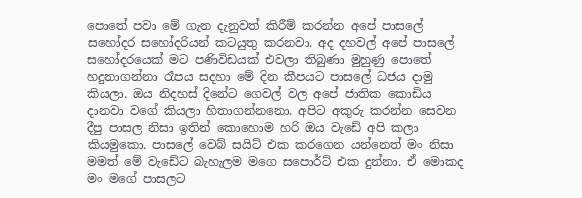පොතේ පවා මේ ගැන දැනුවත් කිරීම් කරන්න අපේ පාසලේ සහෝදර සහෝදරියන් කටයුතු කරනවා. අද දහවල් අපේ පාසලේ සහෝදරයෙක් මට පණිවිඩයක් එවලා තිබුණා මුහුණු පොතේ හදුනාගන්නා රෑපය සදහා මේ දින කීපයට පාසලේ ධජය දාමු කියලා. ඔය නිදහස් දිනේට ගෙවල් වල අපේ ජාතික කොඩිය දානවා වගේ කියලා හිතාගන්නනො. අපිට අකුරු කරන්න සෙවන දීපු පාසල නිසා ඉතින් කොහොම හරි ඔය වැඩේ අපි කලා කියමුකො. පාසලේ වෙබ් සයිට් එක කරගෙන යන්නෙත් මං නිසා මමත් මේ වැඩේට බැහැලම මගෙ සපොර්ට් එක දුන්නා. ඒ මොකද මං මගේ පාසලට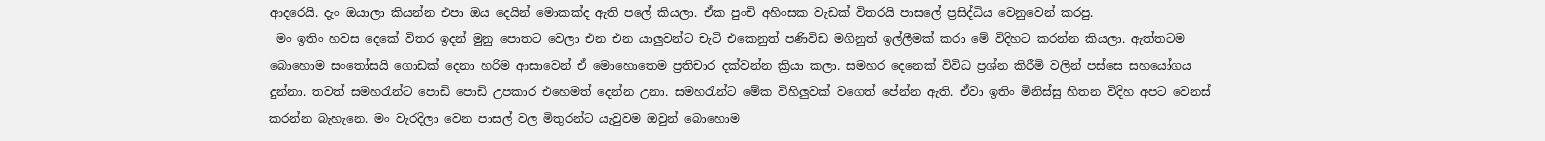ආදරෙයි. දැං ඔයාලා කියන්න එපා ඔය දෙයින් මොකක්ද ඇති පලේ කියලා. ඒක පුංචි අහිංසක වැඩක් විතරයි පාසලේ ප්‍රසිද්ධිය වෙනුවෙන් කරපු.
 මං ඉතිං හවස දෙකේ විතර ඉදන් මුනු පොතට වෙලා එන එන යාලුවන්ට චැටි එකෙනුත් පණිවිඩ මගිනුත් ඉල්ලීමක් කරා මේ විදිහට කරන්න කියලා. ඇත්තටම බොහොම සංතෝසයි ගොඩක් දෙනා හරිම ආසාවෙන් ඒ මොහොතෙම ප්‍රතිචාර දක්වන්න ක්‍රියා කලා. සමහර දෙනෙක් විවිධ ප්‍රශ්න කිරීමි වලින් පස්සෙ සහ‍යෝගය දුන්නා. තවත් සමහරැන්ට පොඩි පොඩි උපකාර එහෙමත් දෙන්න උනා. සමහරැන්ට මේක විහිලුවක් වගෙත් පේන්න ඇති. ඒවා ඉතිං මිනිස්සු හිතන විදිහ අපට වෙනස් කරන්න බැහැනෙ. මං වැරදිලා වෙන පාසල් වල මිතුරන්ට යැවුවම ඔවුන් බොහොම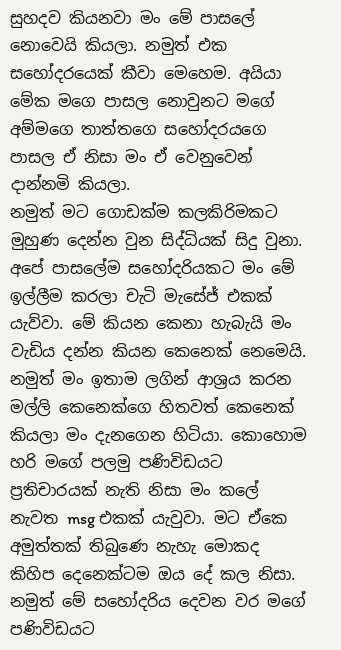සුහදව කියනවා මං මේ පාසලේ නොවෙයි කියලා. නමුත් එක සහෝදරයෙක් කීවා මෙහෙම. අයියා මේක මගෙ පාසල නොවුනට මගේ අම්මගෙ තාත්තගෙ සහෝදරයගෙ පාසල ඒ නිසා මං ‍ඒ වෙනුවෙන් දාන්නමි කියලා.
නමුත් මට ගොඩක්ම කලකිරිමකට මුහුණ දෙන්න වුන සිද්ධියක් සිදු වුනා. අපේ පාසලේම සහෝදරියකට මං මේ ඉල්ලීම කරලා චැටි මැසේජ් එකක් යැව්වා. මේ කියන කෙනා හැබැයි මං වැඩිය දන්න කියන කෙනෙක් නෙමෙයි. නමුත් මං ඉතාම ලගින් ආශ්‍රය කරන මල්ලි කෙනෙක්ගෙ හිතවත් කෙනෙක් කියලා මං දැනගෙන හිටියා. කොහොම හරි මගේ පලමු පණිවිඩයට ප්‍රතිචාරයක් නැති නිසා මං කලේ නැවත msg එකක් යැවුවා. මට ඒකෙ අමුත්තක් තිබුණෙ නැහැ මොකද කිහිප දෙනෙක්ටම ඔය දේ කල නිසා. නමුත් මේ සහෝදරිය දෙවන වර මගේ පණිවිඩයට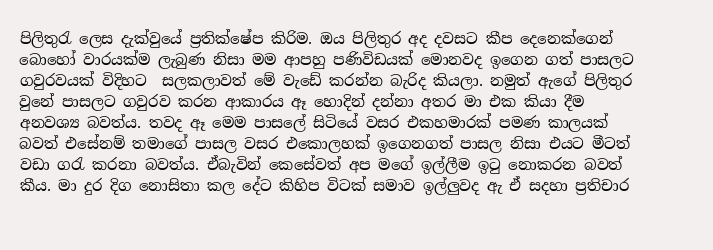පිලිතුරැ ලෙස දැක්වුයේ ප්‍රතික්ෂේප කිරිම. ඔය පිලිතුර අද දවසට කීප දෙනෙක්ගෙන් බොහෝ වාරයක්ම ලැබුණ නිසා මම ආපහු පණිවිඩයක් මොනවද ඉගෙන ගත් පාසලට ගවුරවයක් විදිහට  සලකලාවත් මේ වැඩේ කරන්න බැරිද කියලා. නමුත් ඇගේ පිලිතුර වුනේ පාසලට ‍ගවුරව කරන ආකාරය ඈ හොදින් දන්නා අතර මා එක කියා දීම අනවශ්‍ය බවත්ය. තවද ඈ මෙම පාසලේ සිටියේ වසර එකහමාරක් පමණ කාලයක් බවත් එසේනම් තමාගේ පාසල වසර එකොලහක් ඉගෙනගත් පාසල නිසා එයට මීටත් වඩා ගරැ කරනා බවත්ය. ඒබැවින් කෙසේවත් අප මගේ ඉල්ලීම ඉටු නොකරන බවත් කීය. මා දුර දිග නොසිතා කල දේට කිහිප විටක් සමාව ඉල්ලුවද ඇ ඒ සදහා ප්‍රතිචාර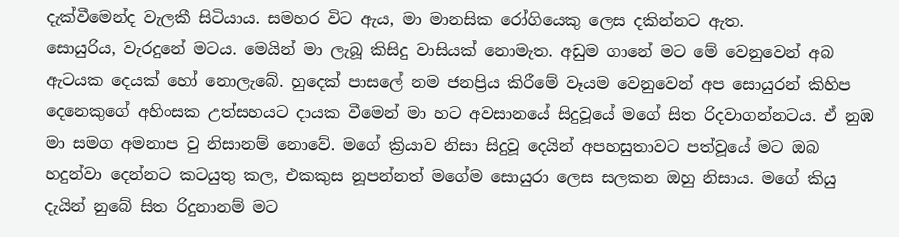දැක්වීමෙන්ද වැලකී සිටියාය. සමහර විට ඇය, මා මානසික රෝගියෙකු ලෙස දකින්නට ඇත.
සොයුරිය, වැරදුනේ මටය. මෙයින් මා ලැබූ කිසිදු වාසියක් නොමැත. අඩුම ගානේ ම‍ට මේ වෙනුවෙන් අබ ඇටයක දෙයක් හෝ නොලැබේ. හුදෙක් පාසලේ නම ජනප්‍රිය කිරීමේ වෑයම වෙනුවෙන් අප සොයුරන් කිහිප දෙනෙකුගේ අහිංසක උත්සහයට දායක වීමෙන් මා හට අවසානයේ සිදුවූයේ මගේ සිත රිදවාගන්නටය. ඒ නුඹ මා සමග අමනාප වු නිසානම් නොවේ. මගේ ක්‍රියාව නිසා සිදුවූ දෙයින් අපහසුතාවට පත්වූයේ මට ඔබ හදුන්වා දෙන්නට කටයුතු කල, එකකුස නූපන්නත් මගේම සොයුරා ලෙස සලකන ඔහු නිසාය. මගේ කියු දැයින් නුබේ සිත රිදුනානම් මට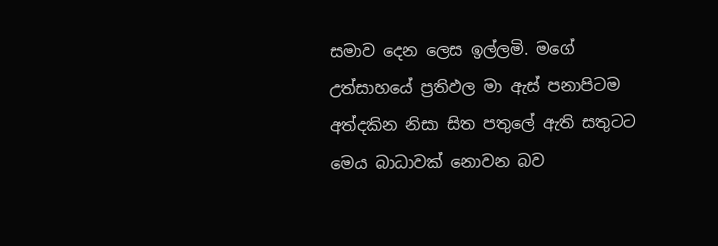සමාව දෙන ලෙස ඉල්ලමි. මගේ උත්සාහයේ ප්‍රතිඵල මා ඇස් පනාපිටම අත්දකින නිසා සිත පතුලේ ඇති සතුටට මෙය බාධාවක් නොවන බව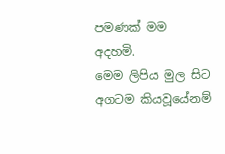පමණක් මම අදහමි.
මෙම ලිපිය මුල සිට අගටම කියවූයේනම්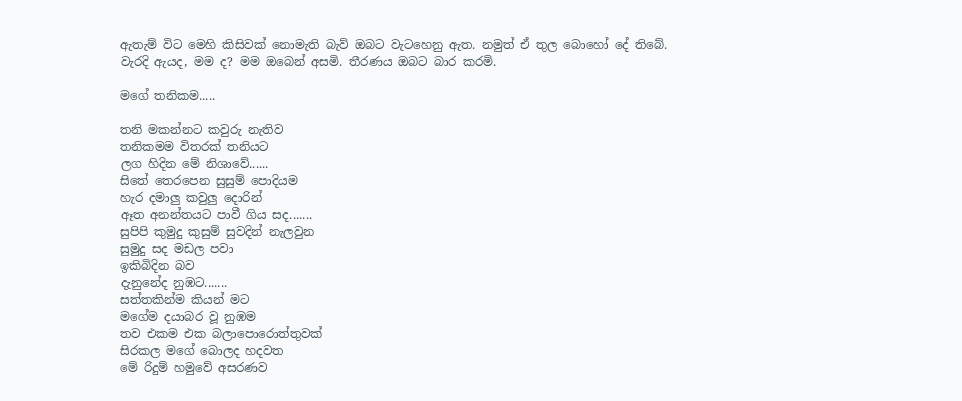ඇතැම් විට මෙහි කිසිවක් නොමැති බැව් ඔබට වැටහෙනු ඇත. නමුත් ඒ තුල බොහෝ දේ තිබේ.
වැරදි ඇයද, මම ද? මම ඔබෙන් අසමි. තීරණය ඔබට බාර කරමි.

මගේ තනිකම.....

තනි මකන්නට කවුරු නැතිව
තනිකමම විතරක් තනියට
ලග හිදින මේ නිශාවේ......
සිතේ තෙරපෙන සුසුම් පොදියම
හැර දමාලු කවුලු දොරින්
ඈත අනන්තයට පාවී ගිය සද.......
සුපිපි කුමුදු කුසුම් සුවදින් නැලවුන
සුමුදු සද මඩල පවා
ඉකිබිදින බව
දැනුනේද නුඹට.......
සත්තකින්ම කියන් මට
මගේම දයාබර වූ නුඹම
තව එකම එක බලාපොරොත්තුවක්
සිරකල මගේ බොලද හදවත
මේ රිදුම් හමුවේ අසරණව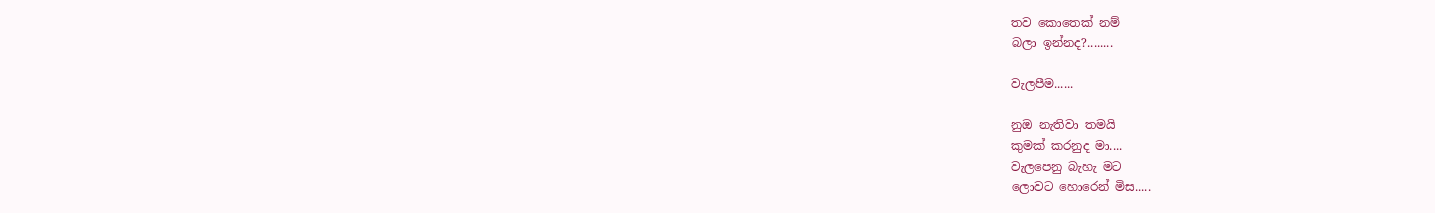තව කොතෙක් නම්
බලා ඉන්නද?........

වැලපීම......

නුඔ නැතිවා තමයි
කුමක් කරනුද මා....
වැලපෙනු බැහැ මට
ලොවට හොරෙන් මිස.....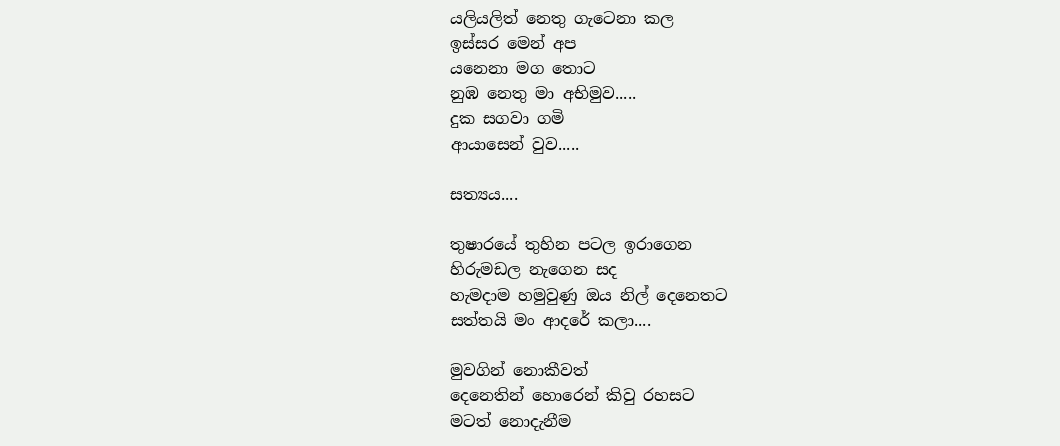යලියලිත් නෙතු ගැටෙනා කල
ඉස්සර මෙන් අප
යනෙනා මග තොට
නුඹ නෙතු මා අභිමුව.....
දුක සගවා ගමි
ආයාසෙන් වුව.....

සත්‍යය....

තුෂාරයේ තුහින පටල ඉරාගෙන
හිරුමඩල නැගෙන සද
හැමදාම හමුවුණු ඔය නිල් දෙනෙතට
සත්තයි මං ආදරේ කලා....

මුවගින් නොකීවත්
දෙනෙතින් හොරෙන් කිවු රහසට
මටත් නොදැනීම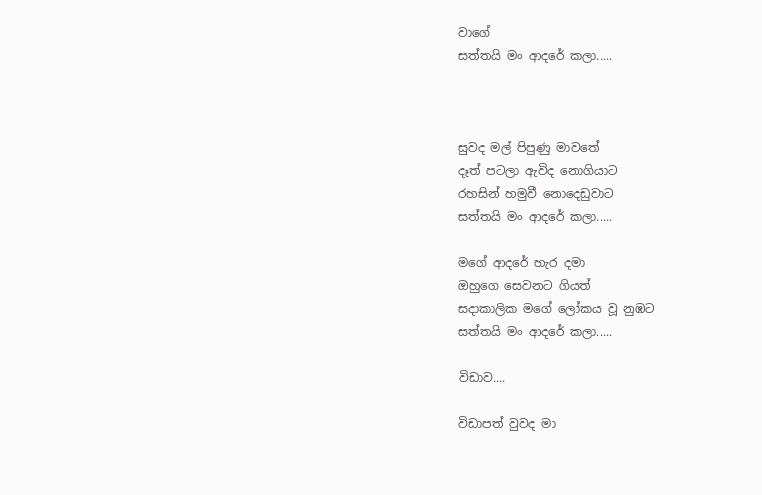වාගේ
සත්තයි මං ආදරේ කලා.....



සුවද මල් පිපුණු මාවතේ
දෑත් පටලා ඇවිද නොගියාට
රහසින් හමුවී නොදෙඩුවාට
සත්තයි මං ආදරේ කලා.....

මගේ ආදරේ හැර දමා
ඔහුගෙ සෙවනට ගියත්
සදාකාලික මගේ ලෝකය වූ නුඹට
සත්තයි මං ආදරේ කලා.....

විඩාව....

විඩාපත් වුවද මා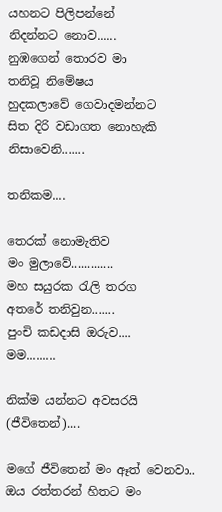යහනට පිලිපන්නේ
නිදන්නට නොව......
නුඹගෙන් තොරව මා
තනිවූ නිමේෂය
හුදකලාවේ ගෙවාදමන්නට
සිත දිරි වඩාගත නොහැකි
නිසාවෙනි.......

තනිකම....

තෙරක් නොමැතිව
මං මුලාවේ.............
මහ සයුරක රැලි තරග
අතරේ තනිවුන.......
පුංචි කඩදාසි ඔරුව....
මම.........

නික්ම යන්නට අවසරයි (ජීවිතෙන්)....

මගේ ජීවිතෙන් මං ඈත් වෙනවා..
ඔය රත්තරන් හිතට මං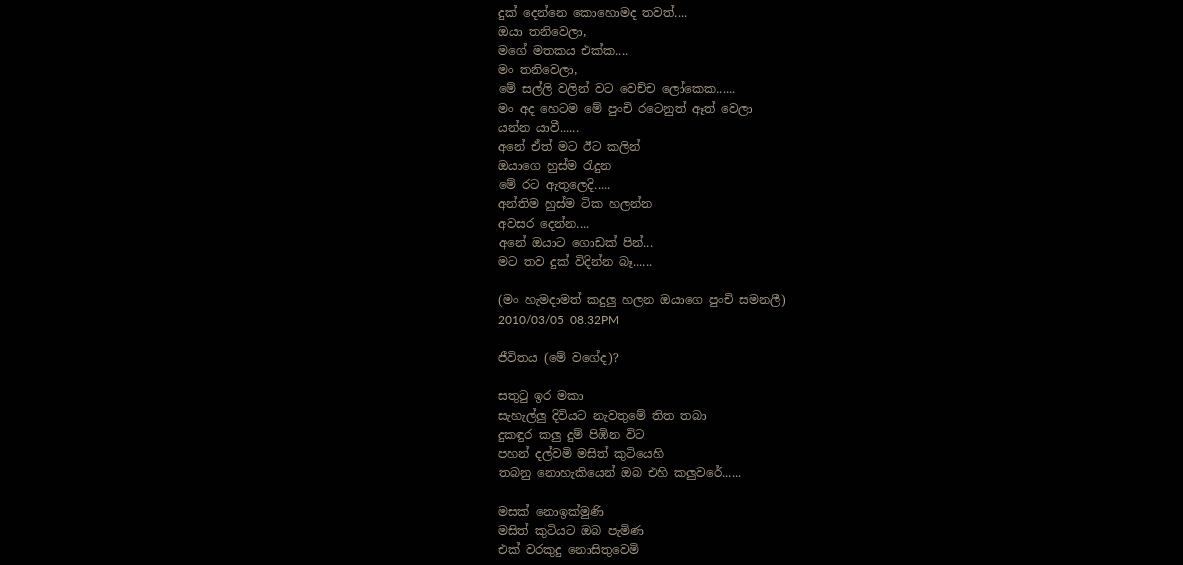දුක් ‍දෙන්නෙ කොහොමද තවත්....
ඔයා තනිවෙලා,
මගේ මතකය එක්ක....
මං තනිවෙලා,
මේ සල්ලි වලින් වට වෙච්ච ලෝකෙක......
මං අද හෙටම මේ පුංචි රටෙනුත් ඈත් වෙලා
යන්න යාවී......
අනේ ඒත් මට ඊට කලින්
ඔයාගෙ හුස්ම රැදුන
මේ රට ඇතුලෙදි.....
අන්තිම හුස්ම ටික හලන්න
අවසර දෙන්න....
අනේ ඔයාට ගොඩක් පින්...
මට තව දුක් විදින්න බෑ......

(මං හැමදාමත් කදුලු හලන ඔයාගෙ පුංචි සමනලී)
2010/03/05  08.32PM

ජීවිතය (මේ වගේද)?

සතුටු ඉර මකා
සැහැල්ලු දිවියට නැවතුමේ තිත තබා
දුකඳුර කලු දුම් පිඹින විට
පහන් දල්වමි මසිත් කුටියෙහි
තබනු නොහැකියෙන් ඔබ එහි කලුවරේ......

මසක් නොඉක්මුණි
මසිත් කුටියට ඔබ පැමිණ
එක් වරකුදු නොසිතුවෙමි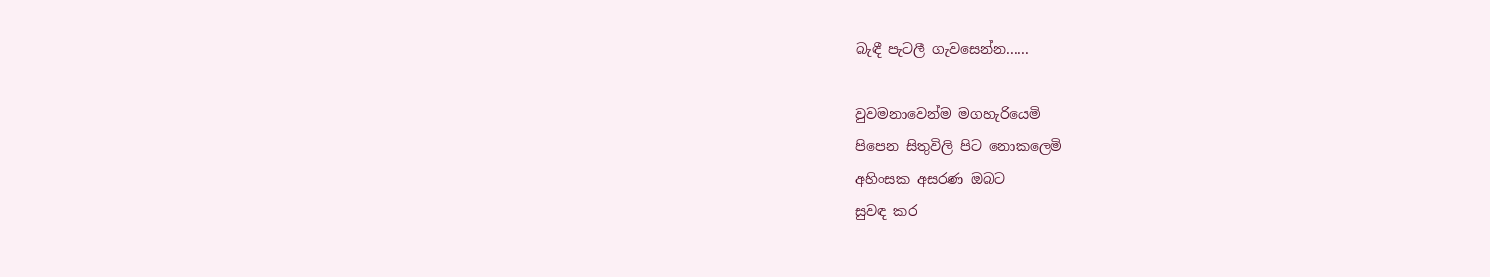බැඳී පැටලී ගැවසෙන්න......

වුවමනාවෙන්ම මගහැරියෙමි
පිපෙන සිතුවිලි පිට නොකලෙමි
අහිංසක අසරණ ඔබට
සුවඳ කර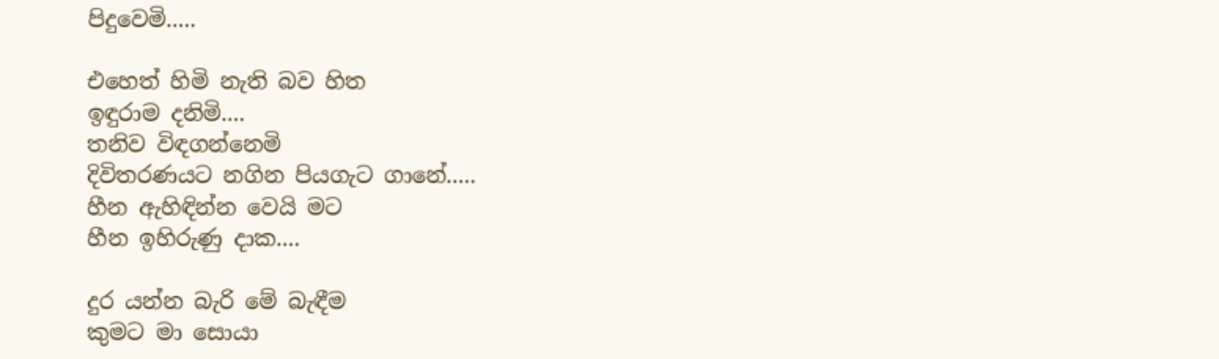පිදුවෙමි.....

එහෙත් හිමි නැති බව හිත
ඉඳුරාම දනිමි....
තනිව විඳගන්නෙමි
දිවිතරණයට නගින පියගැට ගානේ.....
හීන ඇහිඳින්න වෙයි මට
හීන ඉහිරුණු දාක....

දුර යන්න බැරි මේ බැඳීම
කුමට මා සොයා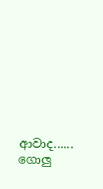ආවාද......
ගොලු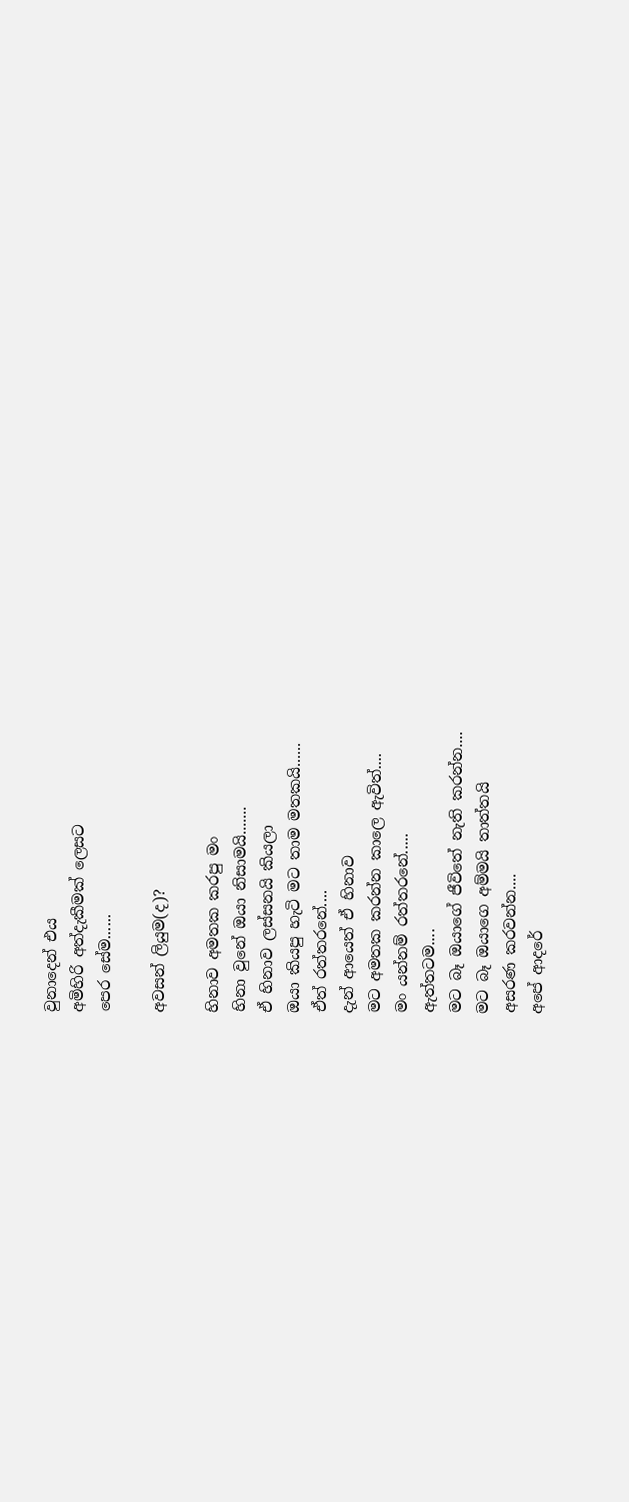වුනාදෙන් එය
අමිහිරි අත්දැකීමක් ලෙසට
පෙර සේම......

අවසන් ලියුම(ද)?

හිනාව අමතක කරපු මං
හිනා වුනේ ඔයා නිසාමයි.......
ඒ හිනාව ලස්සනයි කියලා
ඔයා කියපු හැටි මට තාම මතකයි......
ඒත් රත්තරනේ....
දැන් ආයෙත් ඒ හිනාව
මට අමතක කරන්න කාලෙ ඇවිත්....
මං යන්නම් රත්තරනේ.....
ඇත්තටම....
මට බෑ ඔයාගේ ජීවිතේ නැති කරන්න....
මට බෑ ඔයාගෙ අම්මයි තාත්තයි
අසරණ කරවන්න....
අපේ ආදරේ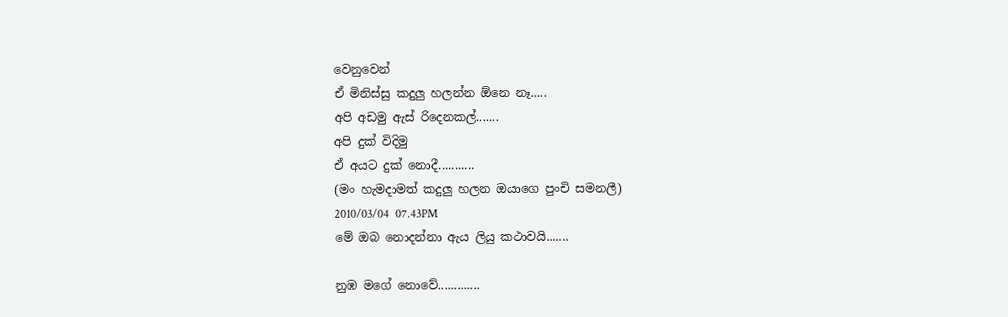වෙනුවෙන්
ඒ මිනිස්සු කදුලු හලන්න ඕනෙ නෑ.....
අපි අඩමු ඇස් රිදෙනකල්.......
අපි දුක් විදිමු
ඒ අයට දුක් නොදී...........
(මං හැමදාමත් කදුලු හලන ඔයාගෙ පුංචි සමනලී)
2010/03/04  07.43PM
මේ ඔබ නොදන්නා ඇය ලියු කථාවයි.......

නුඹ මගේ නොවේ.............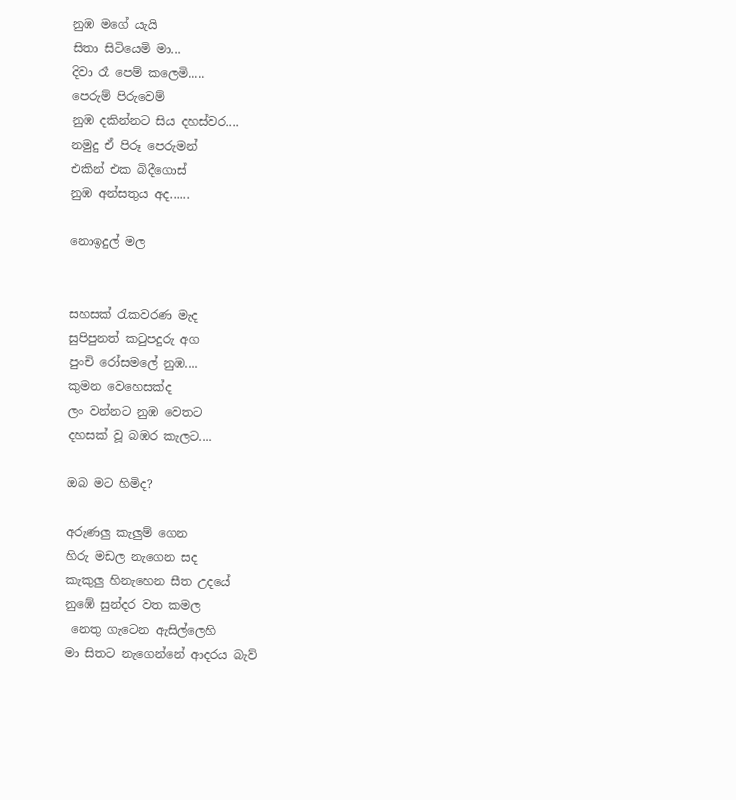නුඹ මගේ යැයි
සිතා සිටියෙමි මා...
දිවා රෑ පෙම් කලෙමි.....
පෙරුම් පිරුවෙම්
නුඹ දකින්නට සිය දහස්වර....
නමුදු ඒ පිරූ පෙරුමන්
එකින් එක බිදීගොස්
නුඹ අන්සතුය අද......

නොඉදුල් මල


සහසක් රැකවරණ මැද
සුපිපුනත් කටුපදුරු අග
පුංචි රෝසමලේ නුඹ....
කුමන වෙහෙසක්ද
ලං වන්නට නුඹ වෙතට
දහසක් වූ බඹර කැලට....

ඔබ මට හිමිද?

අරුණලු කැලුම් ගෙන
හිරු මඩල නැගෙන සද
කැකුලු හිනැහෙන සීත උදයේ
නුඹේ සුන්දර වත කමල
 නෙතු ගැටෙන ඇසිල්ලෙහි
මා සිතට නැගෙන්නේ ආදරය බැව්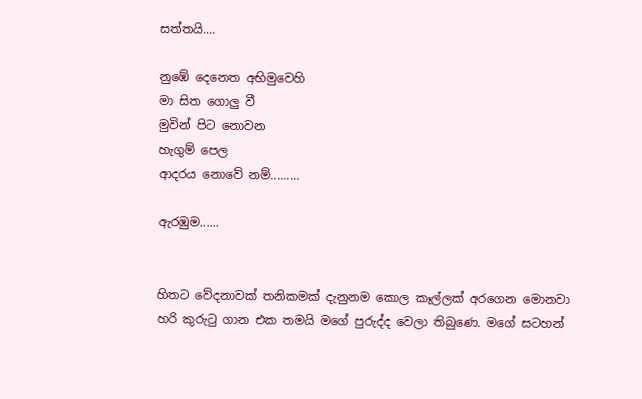සත්තයි....

නුඹේ දෙනෙත අභිමුවෙහි
මා සිත ගොලු වී
මුවින් පිට නොවන
හැගුම් පෙල
ආදරය නොවේ නම්.........

ඇරඹුම......


හිතට වේදනාවක් තනිකමක් දැනුනම කොල කෑල්ලක් අරගෙන මොනවා හරි කුරුටු ගාන එක තමයි මගේ පුරුද්ද වෙලා තිබුණෙ. මගේ සටහන්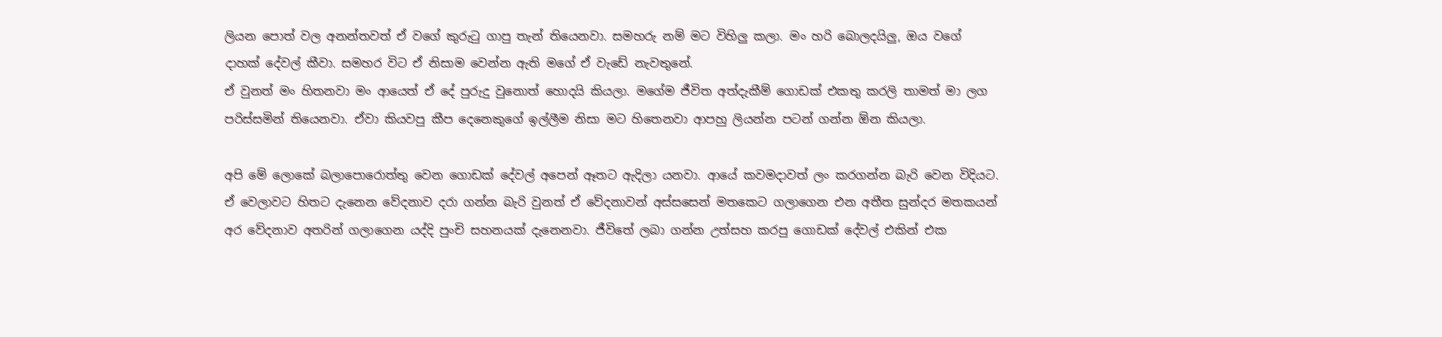ලියන පොත් වල අනන්තවත් ඒ වගේ කුරුටු ගාපු තැන් තියෙනවා. සමහරු නම් මට විහිලු කලා. මං හරි බොලදයිලු, ඔය වගේ දාහක් දේවල් කීවා. සමහර විට ඒ නිසාම වෙන්න ඇති මගේ ඒ වැඩේ නැවතුනේ.
ඒ වුනත් මං හිතනවා මං ආයෙත් ඒ දේ පුරුදු වුනොත් හොදයි කියලා. මගේම ජීවිත අත්දැකීම් ගොඩක් එකතු කරලි තාමත් මා ලග පරිස්සමින් තියෙනවා. ඒවා කියවපු කීප දෙනෙකුගේ ඉල්ලීම නිසා මට හිතෙනවා ආපහු ලියන්න පටන් ගන්න ඕන කියලා.

අපි මේ ලොකේ බලාපොරොත්තු වෙන ගොඩක් දේවල් අපෙන් ඈතට ඇදිලා යනවා. ආයේ කවමදාවත් ලං කරගන්න බැරි වෙන විදියට. ඒ වෙලාවට හිතට දැනෙන වේදනාව දරා ගන්න බැරි වුනත් ඒ වේදනාවන් අස්සසෙන් මතකෙට ගලාගෙන එන අතීත සුන්දර මතකයන් අර වේදනාව අතරින් ගලාගෙන යද්දි පුංචි සහනයක් දැනෙනවා. ජීවිතේ ලබා ගන්න උත්සහ කරපු ගොඩක් දේවල් එකින් එක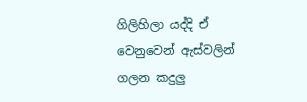ගිලිහිලා යද්දි ඒ වෙනුවෙන් ඇස්වලින් ගලන කදුලු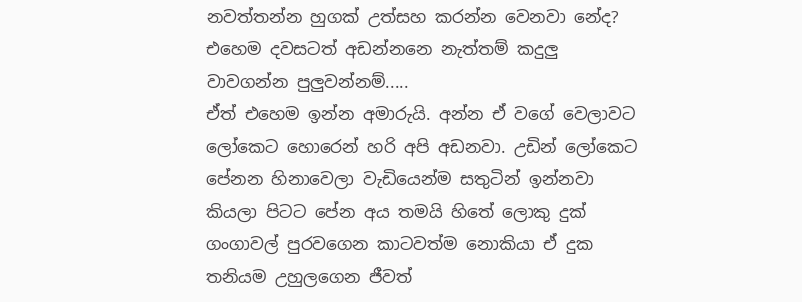නවත්තන්න හුගක් උත්සහ කරන්න වෙනවා නේද? එහෙම දවසටත් අඩන්නනෙ නැත්තම් කදුලු වාවගන්න පුලුවන්නම්.....
ඒත් එහෙම ඉන්න අමාරුයි. අන්න ඒ වගේ වෙලාවට ලෝකෙට හො‍රෙන් හරි අපි අඩනවා. උඩින් ලෝකෙට පේනන හිනාවෙලා වැඩියෙන්ම සතුටින් ඉන්නවා කියලා පිටට පේන අය තමයි හිතේ ලොකු දුක් ගංගාවල් පුරවගෙන කාටවත්ම නොකියා ඒ දුක තනියම උහුලගෙන ජීවත්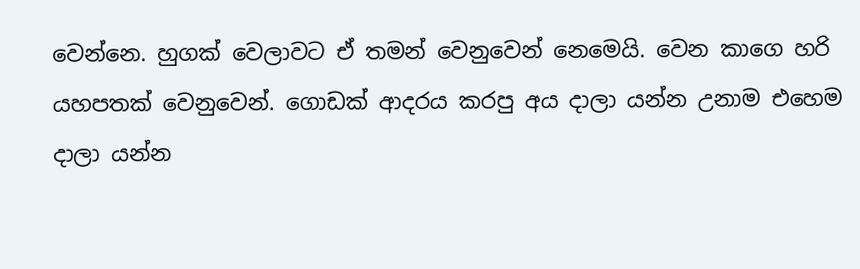වෙන්නෙ. හුගක් වෙලාවට ඒ තමන් වෙනුවෙන් නෙමෙයි. වෙන කාගෙ හරි යහපතක් වෙනුවෙන්. ගොඩක් ආදරය කරපු අය දාලා යන්න උනාම එහෙම දාලා යන්න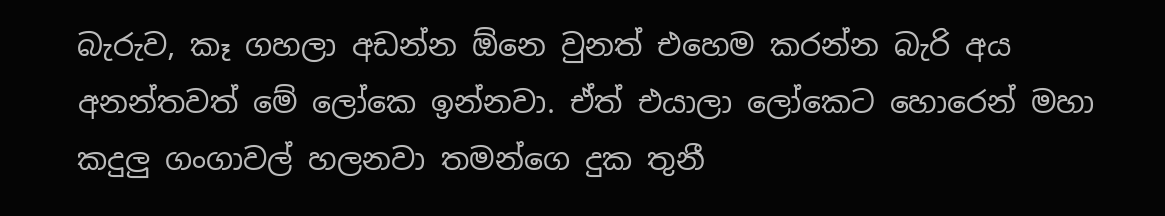බැරුව, කෑ ගහලා අඩන්න ඕනෙ වුනත් එහෙම කරන්න බැරි අය අනන්තවත් මේ ලෝකෙ ඉන්නවා. ඒත් එයාලා ලෝකෙට හොරෙන් මහා කදුලු ගංගාවල් හලනවා තමන්ගෙ දුක තුනී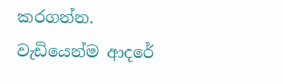කරගන්න.
වැඩියෙන්ම ආදරේ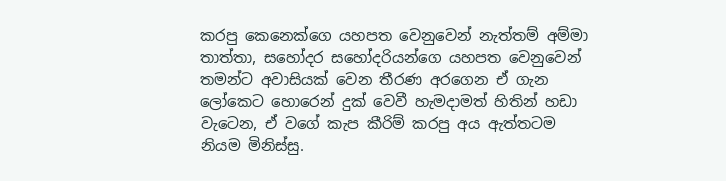කරපු කෙනෙක්ගෙ යහපත වෙනුවෙන් නැත්තම් අම්මා තාත්තා, සහෝදර සහෝදරියන්ගෙ යහපත වෙනුවෙන් තමන්ට අවාසියක් වෙන තීරණ අරගෙන ඒ ගැන ලෝකෙට හොරෙන් දුක් වෙවී හැමදාමත් හිතින් හඩා වැටෙන, ඒ වගේ කැප කීරිම් කරපු අය ඇත්තටම නියම මිනිස්සු.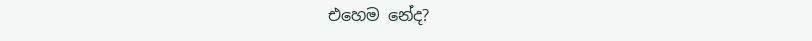එහෙම නේද?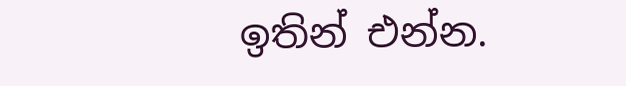ඉතින් එන්න.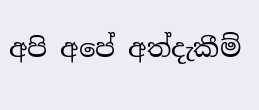අපි අපේ අත්දැකීම්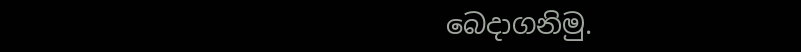බෙදාගනිමු.